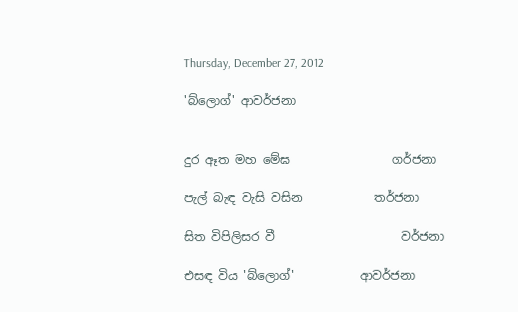Thursday, December 27, 2012

'බ්ලොග්' ආවර්ජනා


දුර ඈත මහ මේඝ                 ගර්ජනා

පැල් බැඳ වැසි වසින            තර්ජනා

සිත විපිලිසර වී                     වර්ජනා

එසඳ විය 'බ්ලොග්'           ආවර්ජනා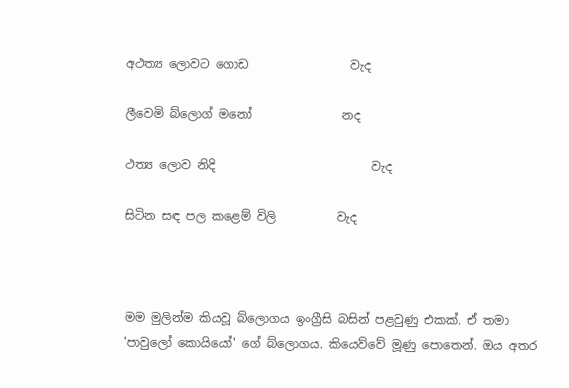අථත්‍ය ලොවට ගොඩ                 වැද

ලීවෙමි බ්ලොග් මනෝ               නද

ථත්‍ය ලොව නිදි                          වැද

සිටින සඳ පල කළෙම් විලි          වැද



මම මුලින්ම කියවූ බ්ලොගය ඉංග්‍රීසි බසින් පළවුණු එකක්. ඒ තමා 'පාවුලෝ කොයියෝ' ගේ බ්ලොගය. කියෙව්වේ මූණු පොතෙන්. ඔය අතර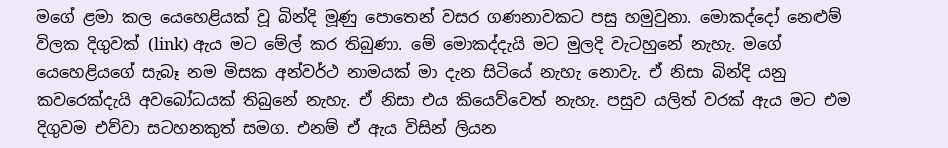මගේ ළමා කල යෙහෙළියක් වූ බින්දි මූණු පොතෙන් වසර ගණනාවකට පසු හමුවුනා. මොකද්දෝ නෙළුම් විලක දිගුවක් (link) ඇය මට මේල් කර තිබුණා. මේ මොකද්දැයි මට මුලදි වැටහුනේ නැහැ. මගේ යෙහෙළියගේ සැබෑ නම මිසක අන්වර්ථ නාමයක් මා දැන සිටියේ නැහැ නොවැ. ඒ නිසා බින්දි යනු කවරෙක්දැයි අවබෝධයක් තිබුනේ නැහැ. ඒ නිසා එය කියෙව්වෙත් නැහැ. පසුව යලිත් වරක් ඇය මට එම දිගුවම එව්වා සටහනකුත් සමග. එනම් ඒ ඇය විසින් ලියන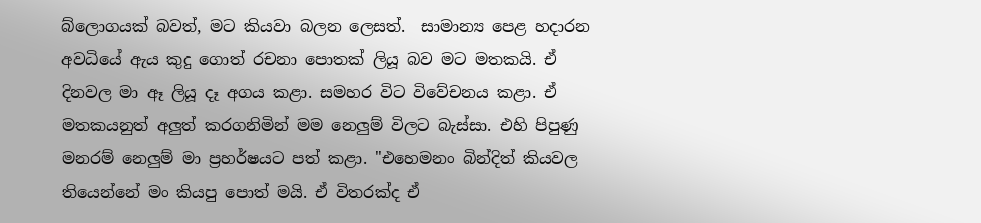බ්ලොගයක් බවත්, මට කියවා බලන ලෙසත්.  සාමාන්‍ය පෙළ හදාරන අවධියේ ඇය කුදු ගොත් රචනා පොතක් ලියූ බව මට මතකයි. ඒ දිනවල මා ඈ ලියූ දෑ අගය කළා. සමහර විට විවේචනය කළා. ඒ මතකයනුත් අලුත් කරගනිමින් මම නෙලුම් විලට බැස්සා. එහි පිපුණු මනරම් නෙලුම් මා ප්‍රහර්ෂයට පත් කළා. "එහෙමනං බින්දිත් කියවල තියෙන්නේ මං කියපු පොත් මයි. ඒ විතරක්ද ඒ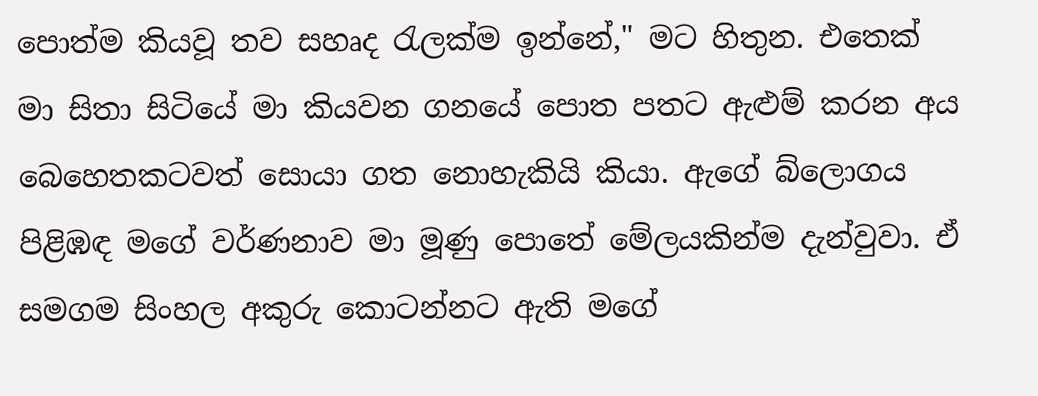පොත්ම කියවූ තව සහෘද රැලක්ම ඉන්නේ," මට හිතුන. එතෙක් මා සිතා සිටියේ මා කියවන ගනයේ පොත පතට ඇළුම් කරන අය බෙහෙතකටවත් සොයා ගත නොහැකියි කියා. ඇගේ බ්ලොගය පිළිඹඳ මගේ වර්ණනාව මා මූණු පොතේ මේලයකින්ම දැන්වුවා. ඒ සමගම සිංහල අකුරු කොටන්නට ඇති මගේ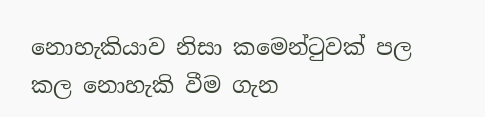නොහැකියාව නිසා කමෙන්ටුවක් පල කල නොහැකි වීම ගැන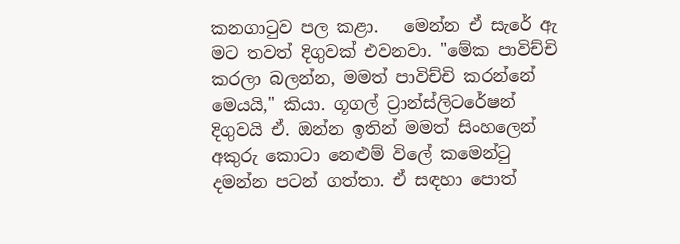කනගාටුව පල කළා.   මෙන්න ඒ සැරේ ඇ මට තවත් දිගුවක් එවනවා. "මේක පාවිච්චි කරලා බලන්න, මමත් පාවිච්චි කරන්නේ මෙයයි," කියා. ගූගල් ට්‍රාන්ස්ලිටරේෂන් දිගුවයි ඒ. ඔන්න ඉතින් මමත් සිංහලෙන් අකුරු කොටා නෙළුම් විලේ කමෙන්ටු දමන්න පටන් ගත්තා. ඒ සඳහා පොත්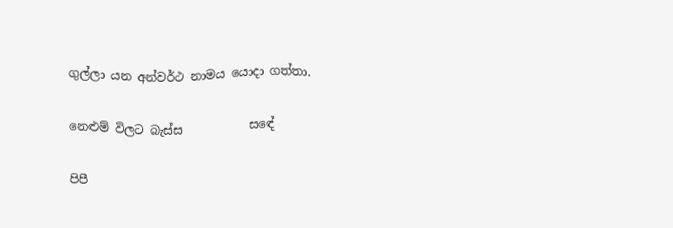ගුල්ලා යන අන්වර්ථ නාමය යොදා ගත්තා.

නෙළුම් විලට බැස්ස           සඳේ

පිපී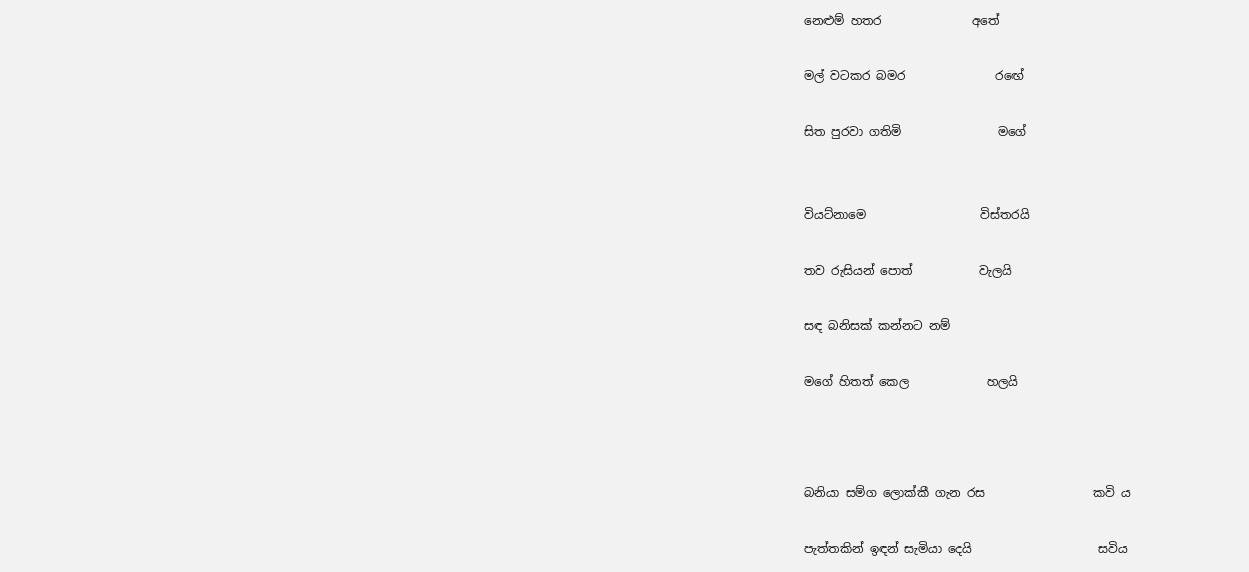නෙළුම් හතර               අතේ

මල් වටකර බමර               රඟේ

සිත පුරවා ගතිමි                මගේ


වියට්නාමෙ                   විස්තරයි

තව රුසියන් පොත්           වැලයි

සඳ බනිසක් කන්නට නම්

මගේ හිතත් කෙල             හලයි



බනියා සම්ග ලොක්කී ගැන රස                  කවි ය

පැත්තකින් ඉඳන් සැමියා දෙයි                     සවිය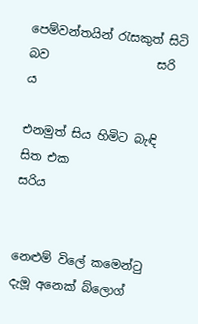පෙම්වන්තයින් රැසකුත් සිටි බව                  සරි ය

එනමුත් සිය හිමිට බැඳි සිත එක                   සරිය


නෙළුම් විලේ කමෙන්ටු දැමූ අනෙක් බ්ලොග්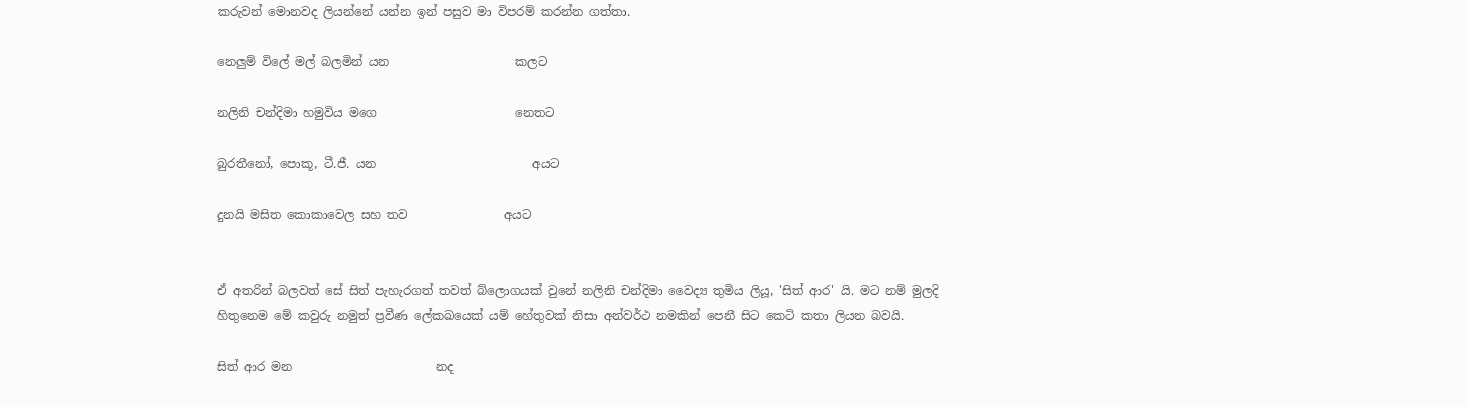කරුවන් මොනවද ලියන්නේ යන්න ඉන් පසුව මා විපරම් කරන්න ගත්තා.

නෙලුම් විලේ මල් බලමින් යන                     කලට

නලිනි චන්දිමා හමුවිය මගෙ                       නෙතට

බුරතීනෝ, පොකූ, ටී.ජී. යන                          අයට

දුනයි මසිත කොකාවෙල සහ තව                අයට


ඒ අතරින් බලවත් සේ සිත් පැහැරගත් තවත් බ්ලොගයක් වුනේ නලිනි චන්දිමා වෛද්‍ය තුමිය ලියූ, 'සිත් ආර' යි. මට නම් මුලදි හිතුනෙම මේ කවුරු නමුත් ප්‍රවීණ ලේකඛයෙක් යම් හේතුවක් නිසා අන්වර්ථ නමකින් පෙනී සිට කෙටි කතා ලියන බවයි.

සිත් ආර මන                        නද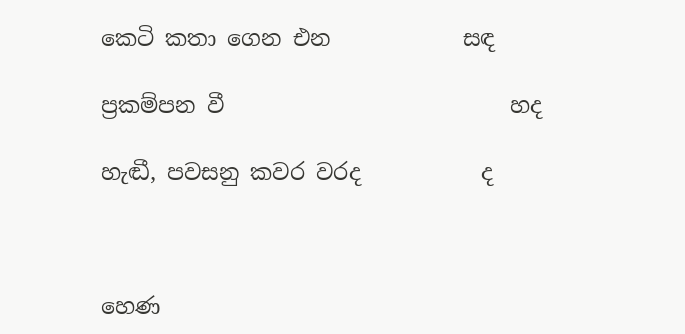කෙටි කතා ගෙන එන            සඳ

ප්‍රකම්පන වී                          හද

හැඬී, පවසනු කවර වරද           ද



හෙණ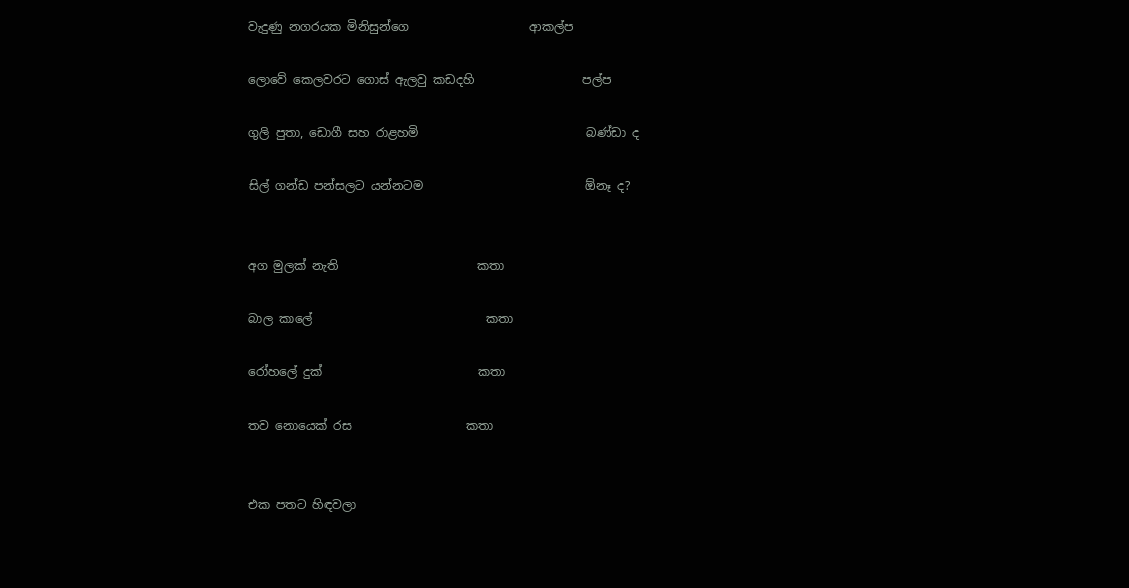වැදුණු නගරයක මිනිසුන්ගෙ                    ආකල්ප

ලොවේ කෙලවරට ගොස් ඇලවු කඩදහි                  පල්ප

ගුලි පුතා, ඩොගී සහ රාළහමි                            බණ්ඩා ද

සිල් ගන්ඩ පන්සලට යන්නටම                           ඕනෑ ද?


අග මුලක් නැති                       කතා

බාල කාලේ                             කතා

රෝහලේ දුක්                          කතා

තව නොයෙක් රස                   කතා


එක පතට හිඳවලා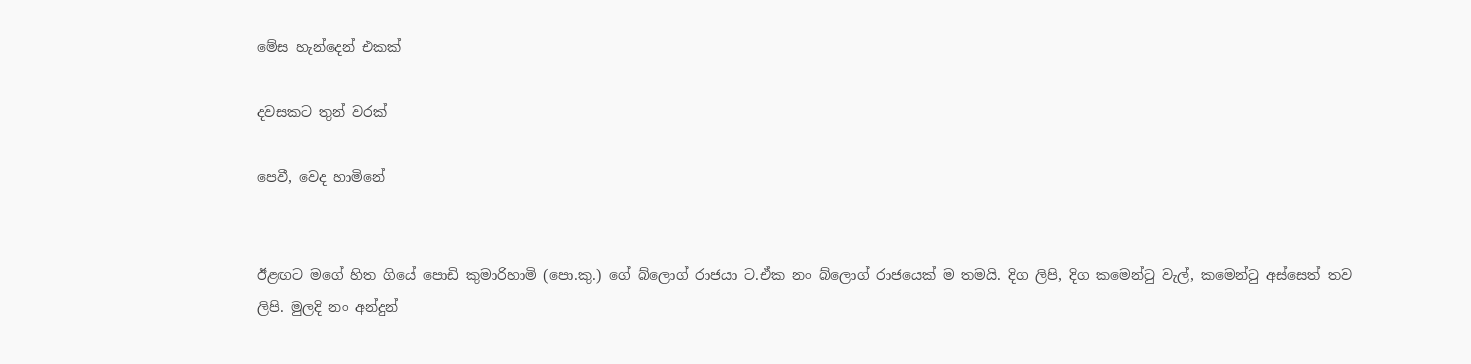මේස හැන්දෙන් එකක්

දවසකට තුන් වරක්

පෙවී, වෙද හාමිනේ


ඊළඟට මගේ හිත ගියේ පොඩි කුමාරිහාමි (පො.කු.) ගේ බ්ලොග් රාජයා ට.ඒක නං බ්ලොග් රාජයෙක් ම තමයි. දිග ලිපි, දිග කමෙන්ටු වැල්, කමෙන්ටු අස්සෙත් තව ලිපි. මුලදි නං අන්දුන්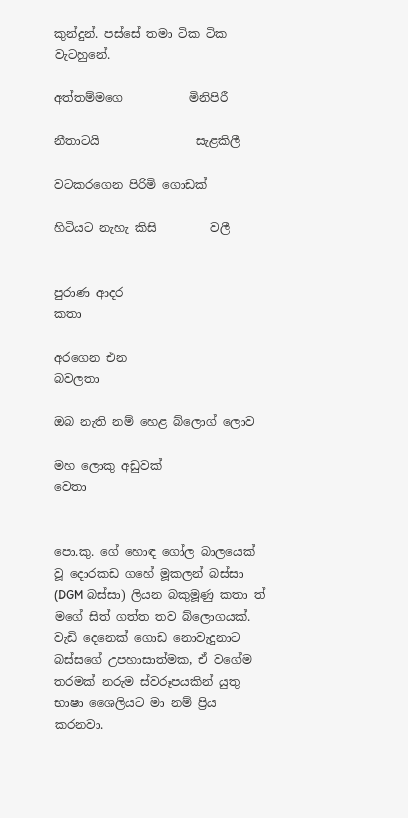කුන්දුන්. පස්සේ තමා ටික ටික වැටහුනේ.

අත්තම්මගෙ           මිනිපිරී

නීතාටයි                සැළකිලී

වටකරගෙන පිරිමි ගොඩක්

හිටියට නැහැ කිසි         වලී


පුරාණ ආදර                             කතා

අරගෙන එන                        බවලතා

ඔබ නැති නම් හෙළ බ්ලොග් ලොව

මහ ලොකු අඩුවක්                  වෙතා


පො.කු. ගේ හොඳ ගෝල බාලයෙක් වූ දොරකඩ ගහේ මූකලන් බස්සා (DGM බස්සා) ලියන බකුමූණු කතා ත් මගේ සිත් ගත්ත තව බ්ලොගයක්. වැඩි දෙනෙක් ගොඩ නොවැදුනාට බස්සගේ උපහාසාත්මක, ඒ වගේම තරමක් නරුම ස්වරූපයකින් යුතු භාෂා ශෛලියට මා නම් ප්‍රිය කරනවා.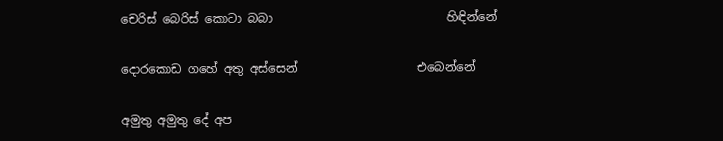චෙරිස් බෙරිස් කොටා බබා                             හිඳින්නේ

දොරකොඩ ගහේ අතු අස්සෙන්                    එබෙන්නේ

අමුතු අමුතු දේ අප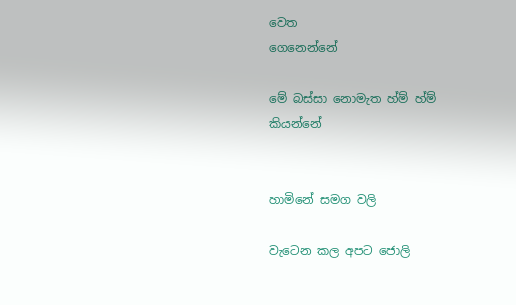වෙත                          ගෙනෙන්නේ

මේ බස්සා නොමැත හ්ම් හ්ම්                          කියන්නේ


හාමිනේ සමග වලි

වැටෙන කල අපට ජොලි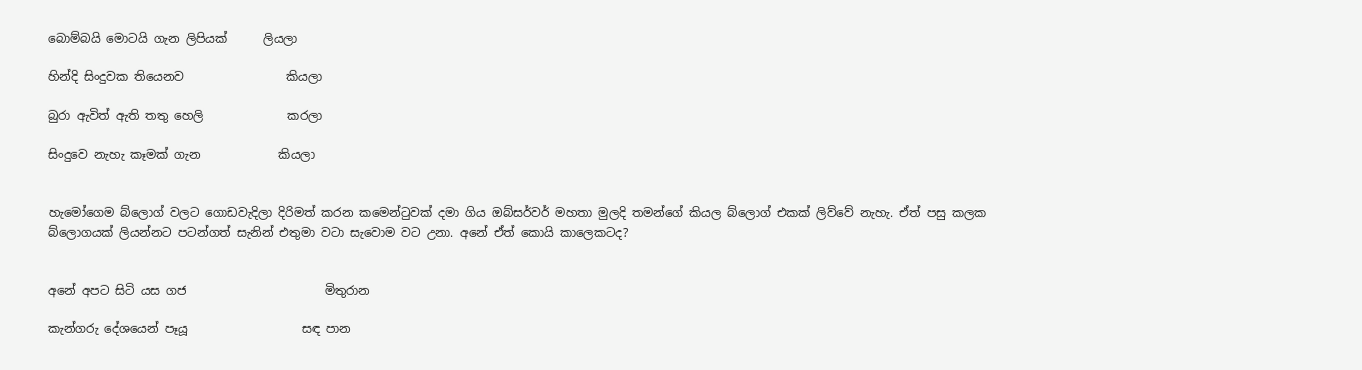බොම්බයි මොටයි ගැන ලිපියක්      ලියලා

හින්දි සිංදුවක තියෙනව                 කියලා

බුරා ඇවිත් ඇති තතු හෙලි              කරලා

සිංදුවෙ නැහැ කෑමක් ගැන             කියලා


හැමෝගෙම බ්ලොග් වලට ගොඩවැදිලා දිරිමත් කරන කමෙන්ටුවක් දමා ගිය ඔබ්සර්වර් මහතා මුලදි තමන්ගේ කියල බ්ලොග් එකක් ලිව්වේ නැහැ. ඒත් පසු කලක බ්ලොගයක් ලියන්නට පටන්ගත් සැනින් එතුමා වටා සැවොම වට උනා. අනේ ඒත් කොයි කාලෙකටද?


අනේ අපට සිටි යස ගජ                       මිතුරාන

කැන්ගරු දේශයෙන් පෑයූ                   සඳ පාන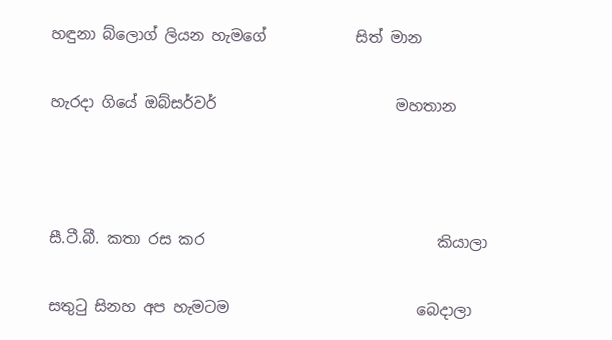හඳුනා බ්ලොග් ලියන හැමගේ            සිත් මාන

හැරදා ගියේ ඔබ්සර්වර්                        මහතාන



සී.ටී.බී. කතා රස කර                               කියාලා

සතුටු සිනහ අප හැමටම                         බෙදාලා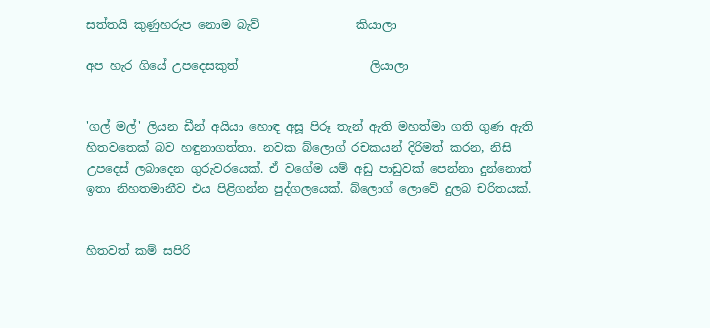සත්තයි කුණුහරුප නොම බැව්                කියාලා

අප හැර ගියේ උපදෙසකුත්                      ලියාලා


'ගල් මල්' ලියන ඩීන් අයියා හොඳ අසූ පිරූ තැන් ඇති මහත්මා ගති ගුණ ඇති හිතවතෙක් බව හඳුනාගත්තා. නවක බ්ලොග් රචකයන් දිරිමත් කරන, නිසි උපදෙස් ලබාදෙන ගුරුවරයෙක්. ඒ වගේම යම් අඩු පාඩුවක් පෙන්නා දුන්නොත් ඉතා නිහතමානීව එය පිළිගන්න පුද්ගලයෙක්. බ්ලොග් ලොවේ දුලබ චරිතයක්.


හිතවත් කම් සපිරි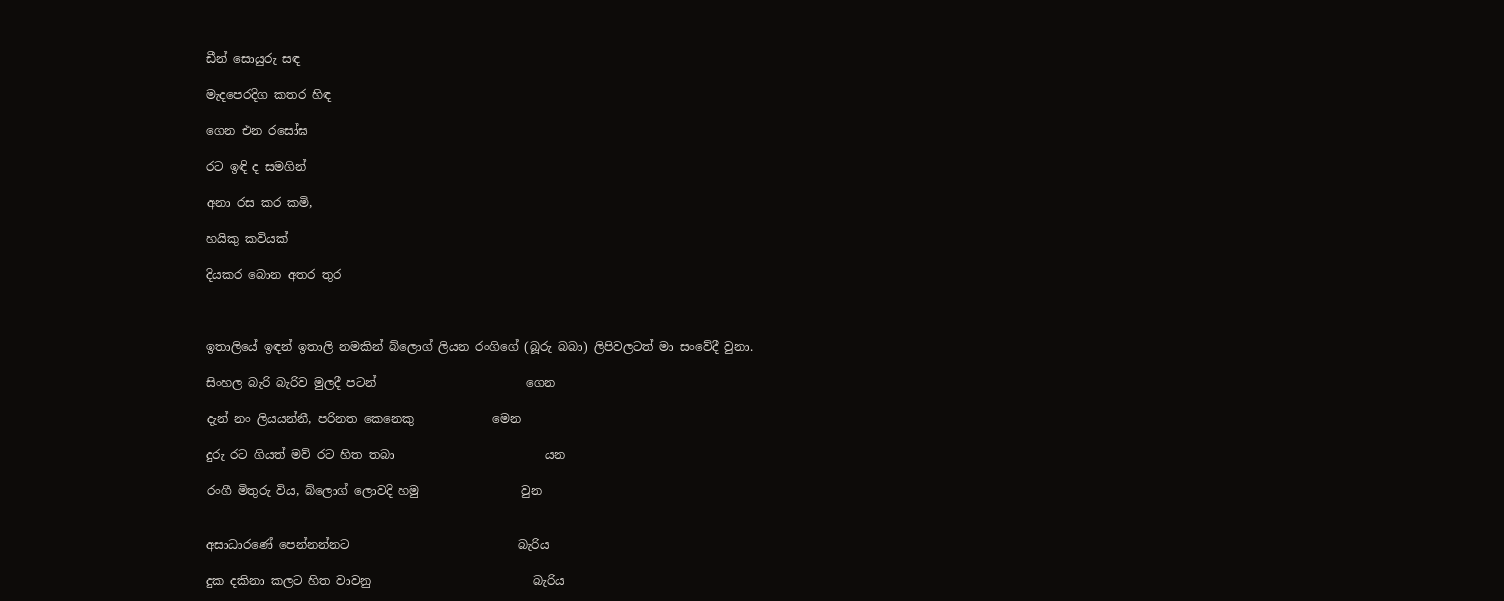ඩීන් සොයුරු සඳ

මැදපෙරදිග කතර හිඳ

ගෙන එන රසෝඝ

රට ඉඳි ද සමගින්

අනා රස කර කමි,

හයිකු කවියක්

දියකර බොන අතර තුර



ඉතාලියේ ඉඳන් ඉතාලි නමකින් බ්ලොග් ලියන රංගිගේ (බූරු බබා) ලිපිවලටත් මා සංවේදී වුනා.

සිංහල බැරි බැරිව මුලදී පටන්                         ගෙන

දැන් නං ලියයන්නී, පරිනත කෙනෙකු             මෙන

දුරු රට ගියත් මව් රට හිත තබා                         යන

රංගී මිතුරු විය, බ්ලොග් ලොවදි හමු                 වුන


අසාධාරණේ පෙන්නන්නට                            බැරිය

දුක දකිනා කලට හිත වාවනු                           බැරිය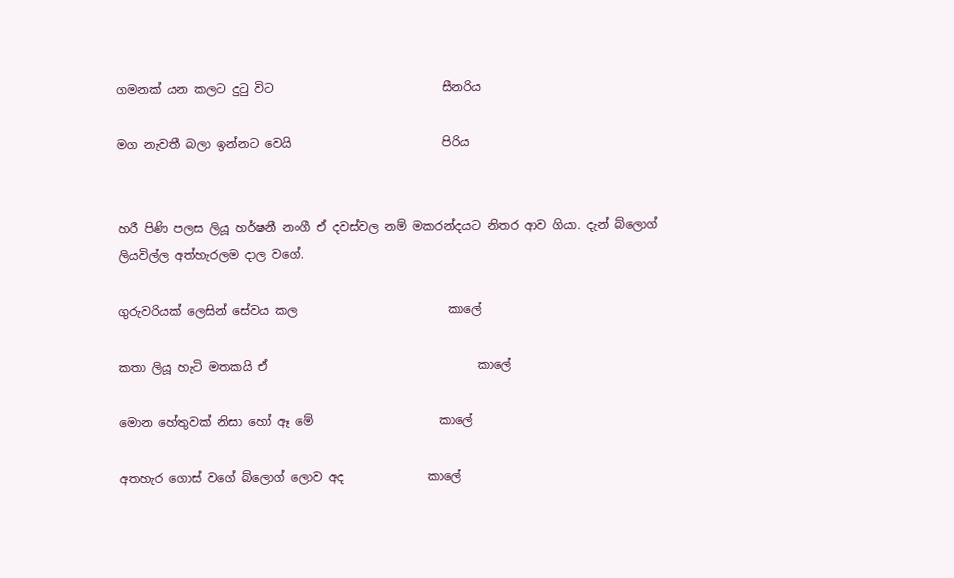ගමනක් යන කලට දුටු විට                            සීනරිය

මග නැවතී බලා ඉන්නට වෙයි                         පිරිය


හරී පිණි පලස ලියූ හර්ෂනී නංගී ඒ දවස්වල නම් මකරන්දයට නිතර ආව ගියා. දැන් බ්ලොග් ලියවිල්ල අත්හැරලම දාල වගේ.

ගුරුවරියක් ලෙසින් සේවය කල                         කාලේ

කතා ලියූ හැටි මතකයි ඒ                                   කාලේ

මොන හේතුවක් නිසා හෝ ඈ මේ                     කාලේ

අතහැර ගොස් වගේ බ්ලොග් ලොව අද              කාලේ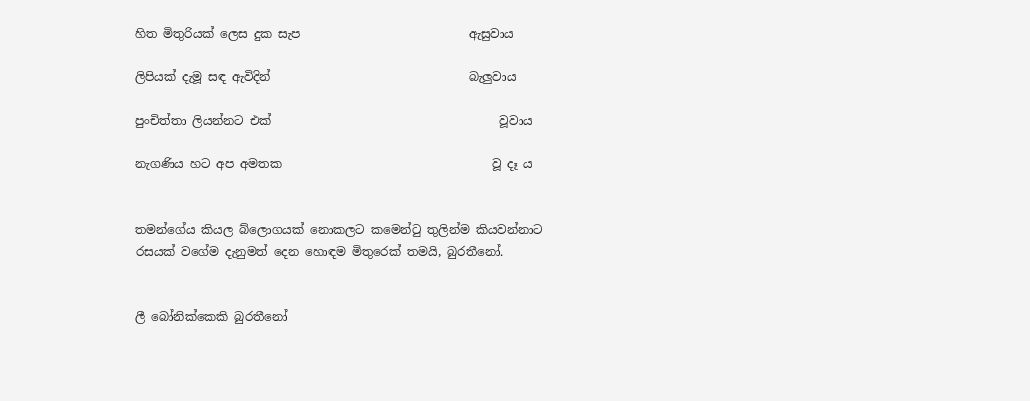හිත මිතුරියක් ලෙස දුක සැප                            ඇසුවාය

ලිපියක් දැමූ සඳ ඇවිදින්                                 බැලුවාය

පුංචිත්තා ලියන්නට එක්                                      වූවාය

නැගණිය හට අප අමතක                                   වූ දෑ ය


තමන්ගේය කියල බ්ලොගයක් නොකලට කමෙන්ටු තුලින්ම කියවන්නාට රසයක් වගේම දැනුමත් දෙන හොඳම මිතුරෙක් තමයි, බුරතීනෝ.


ලී බෝනික්කෙකි බුරතීනෝ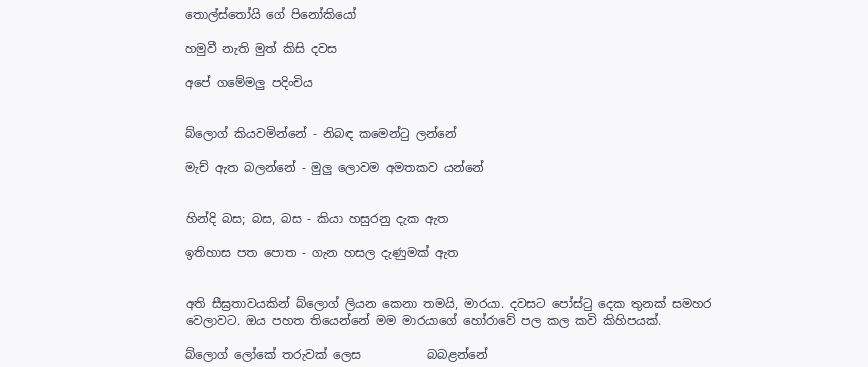තොල්ස්තෝයි ගේ පිනෝකියෝ

හමුවී නැති මුත් කිසි දවස

අපේ ගමේමලු පදිංචිය


බ්ලොග් කියවමින්නේ - නිබඳ කමෙන්ටු ලන්නේ

මැච් ඇත බලන්නේ - මුලු ලොවම අමතකව යන්නේ


හින්දි බස; බස, බස - කියා හසුරනු දැක ඇත

ඉතිහාස පත පොත - ගැන හසල දැණුමක් ඇත


අති සීඝ්‍රතාවයකින් බ්ලොග් ලියන කෙනා තමයි, මාරයා. දවසට පෝස්ටු දෙක තුනක් සමහර වෙලාවට. ඔය පහත තියෙන්නේ මම මාරයාගේ හෝරාවේ පල කල කවි කිහිපයක්.

බ්ලොග් ලෝකේ තරුවක් ලෙස           බබළන්නේ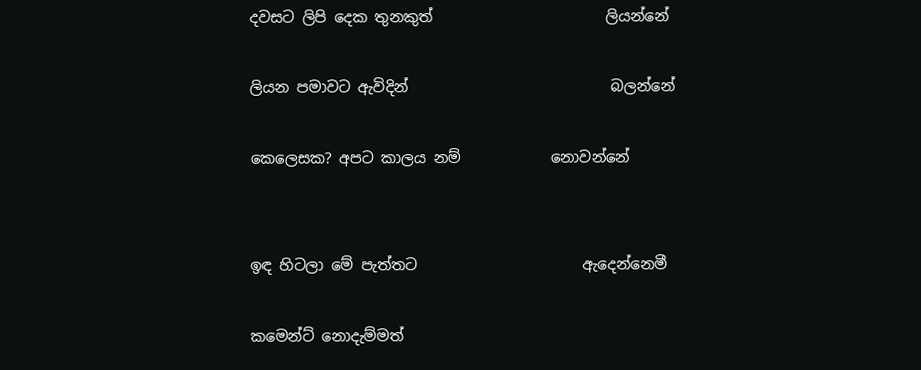දවසට ලිපි දෙක තුනකුත්                       ලියන්නේ

ලියන පමාවට ඇවිදින්                           බලන්නේ

කෙලෙසක? අපට කාලය නම්            නොවන්නේ


ඉඳ හිටලා මේ පැත්තට                      ඇදෙන්නෙමී

කමෙන්ට් නොදැම්මත්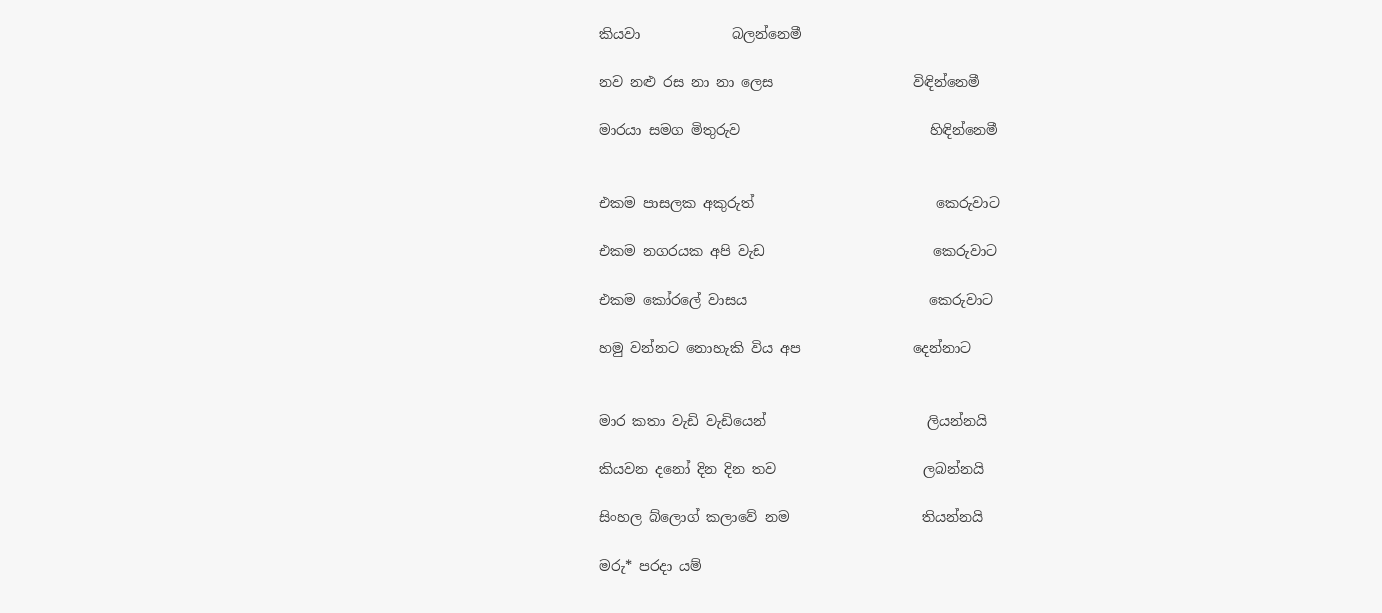කියවා             බලන්නෙමී

නව නළු රස නා නා ලෙස                    විඳින්නෙමී

මාරයා සමග මිතුරුව                           හිඳින්නෙමී


එකම පාසලක අකුරුත්                          කෙරුවාට

එකම නගරයක අපි වැඩ                        කෙරුවාට

එකම කෝරලේ වාසය                          කෙරුවාට

හමු වන්නට නොහැකි විය අප                දෙන්නාට


මාර කතා වැඩි වැඩියෙන්                       ලියන්නයි

කියවන දනෝ දින දින තව                     ලබන්නයි

සිංහල බ්ලොග් කලාවේ නම                   තියන්නයි

මරු* පරදා යම්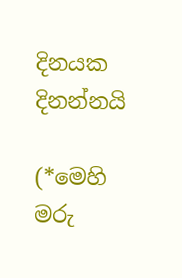දිනයක                           දිනන්නයි

(*මෙහි මරු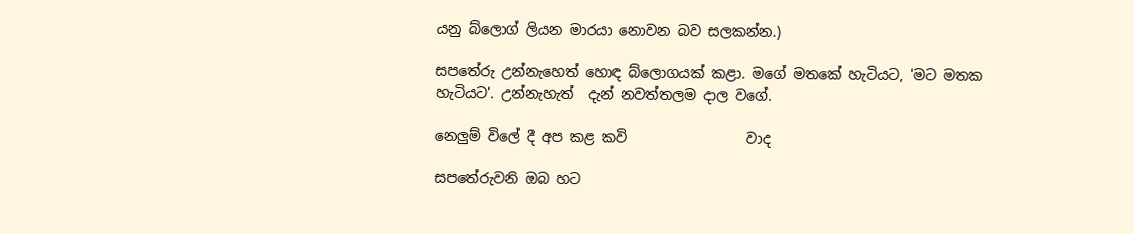යනු බ්ලොග් ලියන මාරයා නොවන බව සලකන්න.)

සපතේරු උන්නැහෙත් හොඳ බ්ලොගයක් කළා. මගේ මතකේ හැටියට, 'මට මතක හැටියට'. උන්නැහැත්  දැන් නවත්තලම දාල වගේ.

නෙලුම් විලේ දී අප කළ කවි                 වාද

සපතේරුවනි ඔබ හට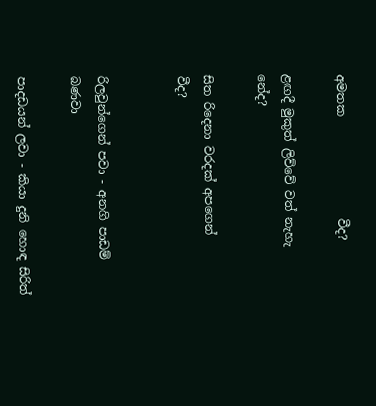අමතක                 වීද?

ළඟදී මුකුත් ලිව්වේ වත් නැහැ            නේද?

සිත රිදෙනා වරදක් අපගෙන්                 වීද?


රිලවුන්ගෙන් පවා - අනගි පාඩම් බණවා

පාදඩයන් ලවා - කියා දුනි හොඳ සිරිත්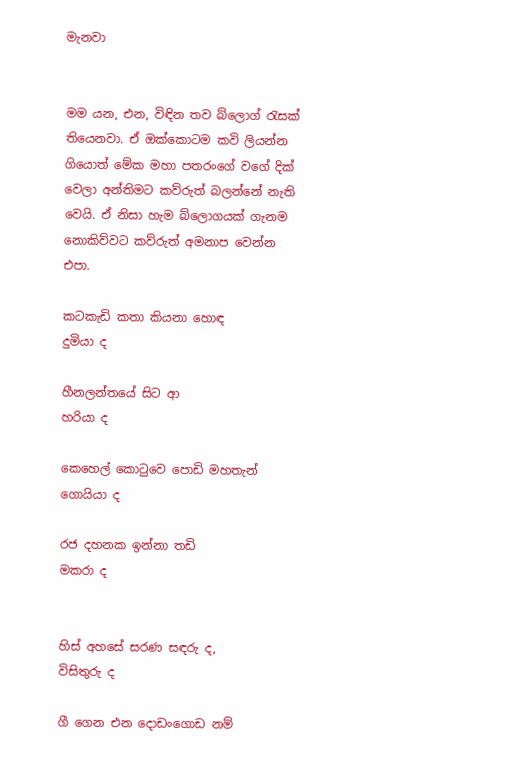මැනවා


මම යන, එන, විඳින තව බ්ලොග් රැසක් තියෙනවා. ඒ ඔක්කොටම කවි ලියන්න ගියොත් මේක මහා පතරංගේ වගේ දික් වෙලා අන්තිමට කව්රුත් බලන්නේ නැති වෙයි. ඒ නිසා හැම බ්ලොගයක් ගැනම නොකිව්වට කව්රුත් අමනාප වෙන්න එපා.

කටකැඩි කතා කියනා හොඳ                       දුමියා ද

හීනලන්තයේ සිට ආ                                  හරියා ද

කෙහෙල් කොටුවෙ පොඩි මහතැන්       ගොයියා ද

රජ දහනක ඉන්නා තඩි                              මකරා ද


හිස් අහසේ සරණ සඳරු ද,                       විසිතුරු ද

ගී ගෙන එන දොඩංගොඩ නම්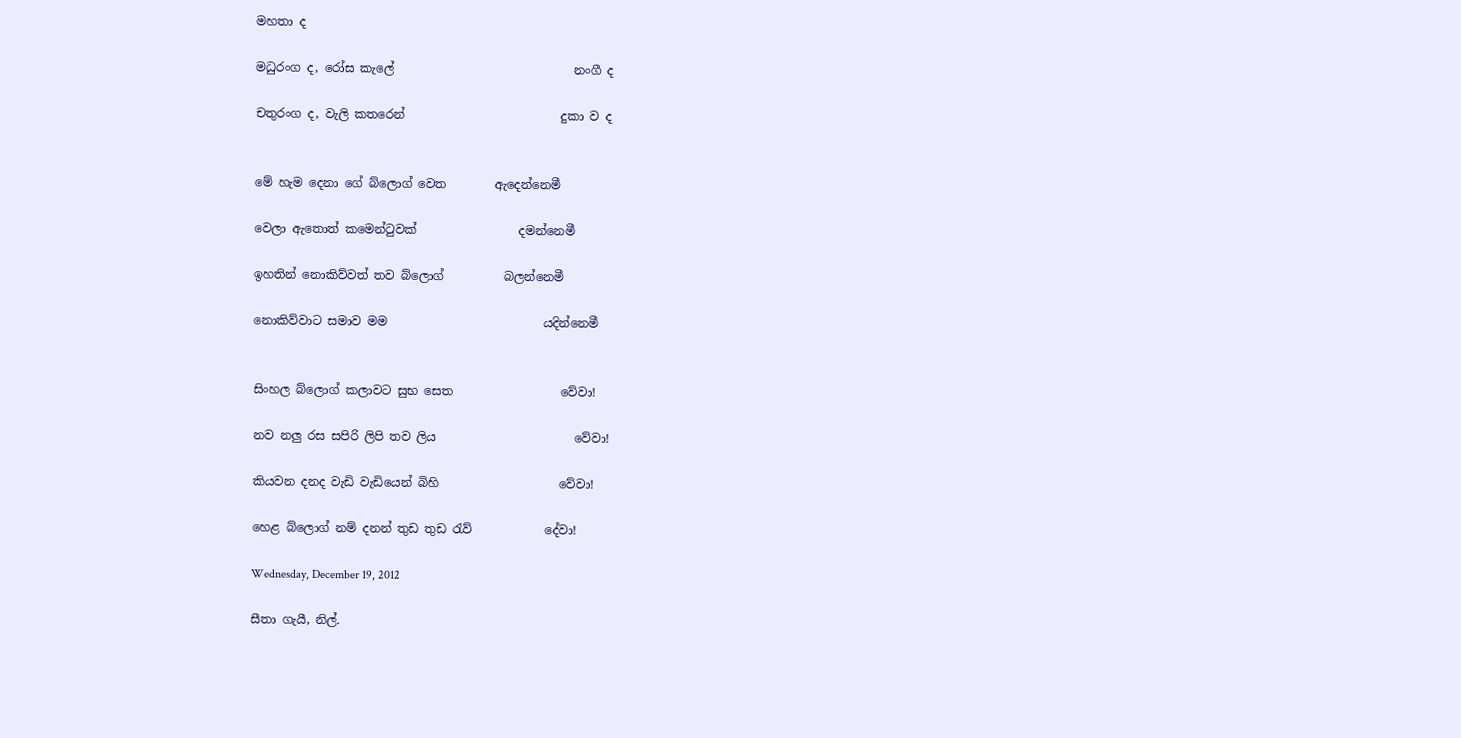මහතා ද

මධුරංග ද, රෝස කැලේ                              නංගී ද

චතුරංග ද, වැලි කතරෙන්                          දුකා ව ද


මේ හැම දෙනා ගේ බ්ලොග් වෙත        ඇදෙන්නෙමී

වෙලා ඇතොත් කමෙන්ටුවක්                 දමන්නෙමී

ඉහතින් නොකිව්වත් තව බ්ලොග්          බලන්නෙමී

නොකිව්වාට සමාව මම                          යදින්නෙමී


සිංහල බ්ලොග් කලාවට සුභ සෙත                  වේවා!

නව නලු රස සපිරි ලිපි තව ලිය                       වේවා!

කියවන දනද වැඩි වැඩියෙන් බිහි                    වේවා!

හෙළ බ්ලොග් නම් දනන් තුඩ තුඩ රැව්            දේවා!

Wednesday, December 19, 2012

සීතා ගැයී, නිල්.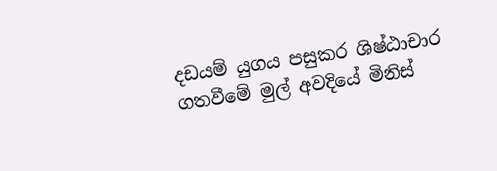දඩයම් යුගය පසුකර ශිෂ්ඨාචාර ගතවීමේ මුල් අවදියේ මිනිස්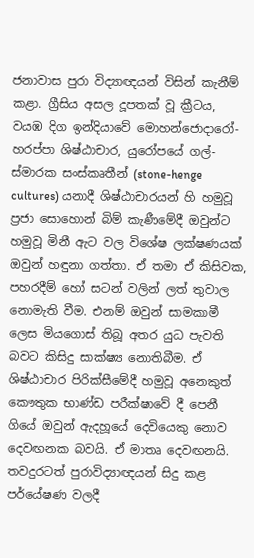ජනාවාස පුරා විද්‍යාඥයන් විසින් කැනීම් කළා. ග්‍රීසිය අසල දූපතක් වූ ක්‍රීටය, වයඹ දිග ඉන්දියාවේ මොහන්ජොදාරෝ-හරප්පා ශිෂ්ඨාචාර, යුරෝපයේ ගල්-ස්මාරක සංස්කෘතීන් (stone-henge cultures) යනාදී ශිෂ්ඨාචාරයන් හි හමුවූ ප්‍රජා සොහොන් බිම් කැණීමේදී ඔවුන්ට හමුවූ මිනී ඇට වල විශේෂ ලක්ෂණයක් ඔවුන් හඳුනා ගත්තා. ඒ තමා ඒ කිසිවක, පහරදීම් හෝ සටන් වලින් ලත් තුවාල නොමැති වීම. එනම් ඔවුන් සාමකාමී ලෙස මියගොස් තිබූ අතර යුධ පැවති බවට කිසිදු සාක්ෂ්‍ය නොතිබීම. ඒ ශිෂ්ඨාචාර පිරික්සීමේදී හමුවූ අනෙකුත් කෞතුක භාණ්ඩ පරීක්ෂාවේ දී පෙනී ගියේ ඔවුන් ඇදහූයේ දෙවියෙකු නොව දෙවඟනක බවයි. ඒ මාතෘ දෙවඟනයි. තවදුරටත් පුරාවිද්‍යාඥයන් සිදු කළ පර්යේෂණ වලදී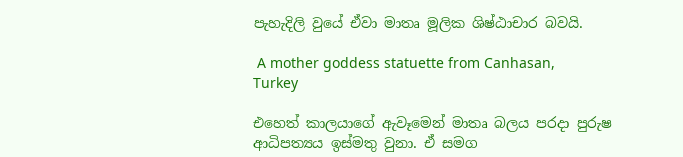පැහැදිලි වුයේ ඒවා මාතෘ මූලික ශිෂ්ඨාචාර බවයි.

 A mother goddess statuette from Canhasan, Turkey

එහෙත් කාලයාගේ ඇවෑමෙන් මාතෘ බලය පරදා පුරුෂ ආධිපත්‍යය ඉස්මතු වුනා. ඒ සමග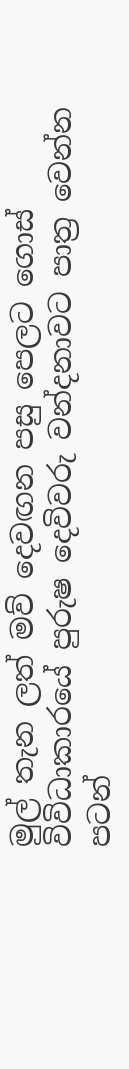මුල් තැන ලත් මව් දෙවඟන පසු පෙලට ගොස් විවිධාකාරයේ පුරුෂ දෙවිවරු වන්දනාවට පාත්‍ර වෙන්න පටන්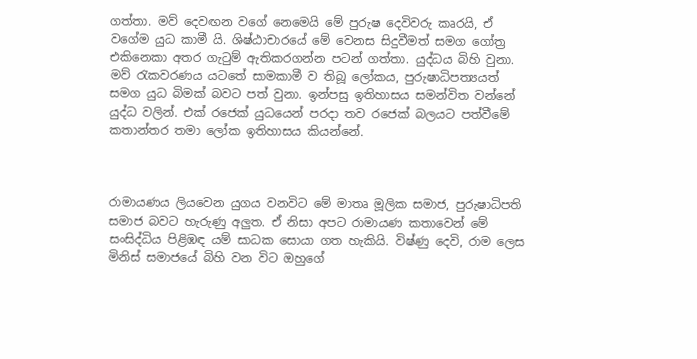ගත්තා. මව් දෙවඟන වගේ නෙමෙයි මේ පුරුෂ දෙවිවරු කෘරයි, ඒ වගේම යුධ කාමී යි. ශිෂ්ඨාචාරයේ මේ වෙනස සිදුවීමත් සමග ගෝත්‍ර එකිනෙකා අතර ගැටුම් ඇතිකරගන්න පටන් ගත්තා. යුද්ධය බිහි වුනා. මව් රැකවරණය යටතේ සාමකාමී ව තිබූ ලෝකය, පුරුෂාධිපත්‍යයත් සමග යුධ බිමක් බවට පත් වුනා. ඉන්පසු ඉතිහාසය සමන්විත වන්නේ යුද්ධ වලින්. එක් රජෙක් යුධයෙන් පරදා තව රජෙක් බලයට පත්වීමේ කතාන්තර තමා ලෝක ඉතිහාසය කියන්නේ.



රාමායණය ලියවෙන යුගය වනවිට මේ මාතෘ මූලික සමාජ, පුරුෂාධිපති සමාජ බවට හැරුණු අලුත. ඒ නිසා අපට රාමායණ කතාවෙන් මේ සංසිද්ධිය පිළිඹඳ යම් සාධක සොයා ගත හැකියි. විෂ්ණු දෙවි, රාම ලෙස මිනිස් සමාජයේ බිහි වන විට ඔහුගේ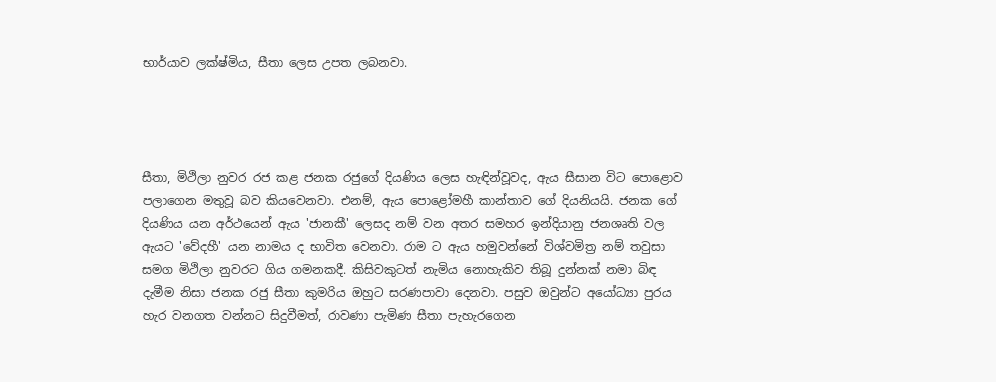භාර්යාව ලක්ෂ්මිය, සීතා ලෙස උපත ලබනවා.




සීතා, මිථිලා නුවර රජ කළ ජනක රජුගේ දියණිය ලෙස හැඳින්වූවද, ඇය සීසාන විට පොළොව පලාගෙන මතුවූ බව කියවෙනවා. එනම්, ඇය පොළෝමහී කාන්තාව ගේ දියනියයි. ජනක ගේ දියණිය යන අර්ථයෙන් ඇය 'ජානකී' ලෙසද නම් වන අතර සමහර ඉන්දියානු ජනශෘති වල ඇයට 'වේදහී' යන නාමය ද භාවිත වෙනවා. රාම ට ඇය හමුවන්නේ විශ්වමිත්‍ර නම් තවුසා සමග මිථිලා නුවරට ගිය ගමනකදී. කිසිවකුටත් නැමිය නොහැකිව තිබූ දුන්නක් නමා බිඳ දැමීම නිසා ජනක රජු සීතා කුමරිය ඔහුට සරණපාවා දෙනවා. පසුව ඔවුන්ට අයෝධ්‍යා පුරය හැර වනගත වන්නට සිදුවීමත්, රාවණා පැමිණ සීතා පැහැරගෙන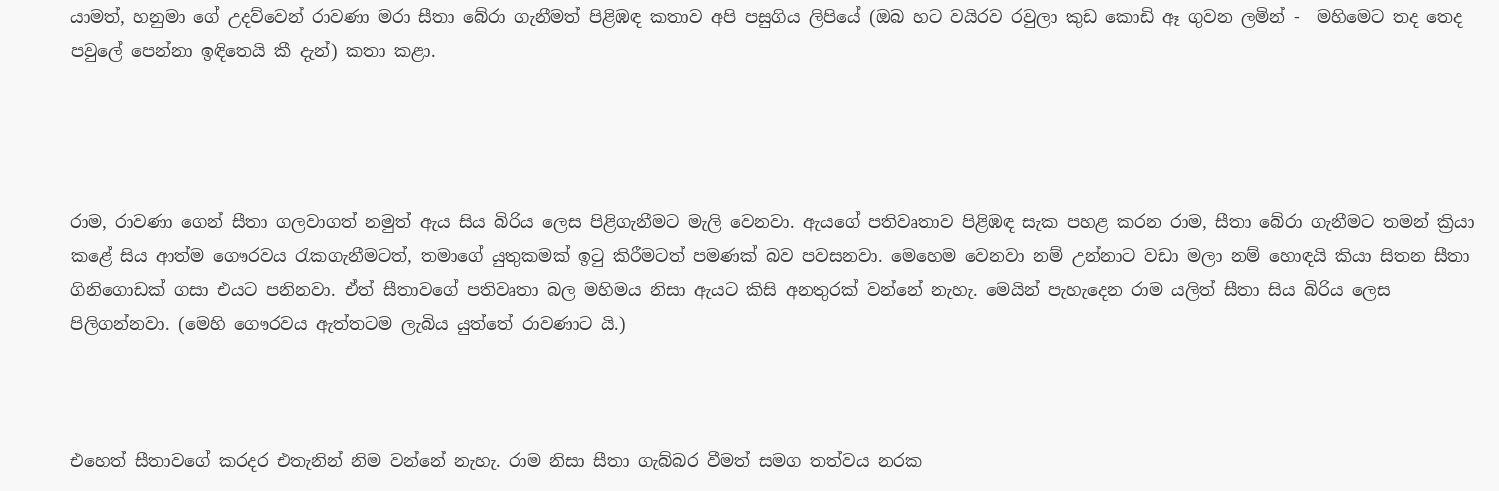යාමත්, හනුමා ගේ උදව්වෙන් රාවණා මරා සීතා බේරා ගැනීමත් පිළිඹඳ කතාව අපි පසුගිය ලිපියේ (ඔබ හට වයිරව රවුලා කුඩ කොඩි ඈ ගුවන ලමින් -  මහිමෙට තද තෙද පවුලේ පෙන්නා ඉඳිතෙයි කී දැන්) කතා කළා.




රාම, රාවණා ගෙන් සීතා ගලවාගත් නමුත් ඇය සිය බිරිය ලෙස පිළිගැනීමට මැලි වෙනවා. ඇයගේ පතිවෘතාව පිළිඹඳ සැක පහළ කරන රාම, සීතා බේරා ගැනීමට තමන් ක්‍රියා කළේ සිය ආත්ම ගෞරවය රැකගැනීමටත්, තමාගේ යුතුකමක් ඉටු කිරීමටත් පමණක් බව පවසනවා. මෙහෙම වෙනවා නම් උන්නාට වඩා මලා නම් හොඳයි කියා සිතන සීතා ගිනිගොඩක් ගසා එයට පනිනවා. ඒත් සීතාවගේ පතිවෘතා බල මහිමය නිසා ඇයට කිසි අනතුරක් වන්නේ නැහැ. මෙයින් පැහැදෙන රාම යලිත් සීතා සිය බිරිය ලෙස පිලිගන්නවා. (මෙහි ගෞරවය ඇත්තටම ලැබිය යුත්තේ රාවණාට යි.)



එහෙත් සීතාවගේ කරදර එතැනින් නිම වන්නේ නැහැ. රාම නිසා සීතා ගැබ්බර වීමත් සමග තත්වය නරක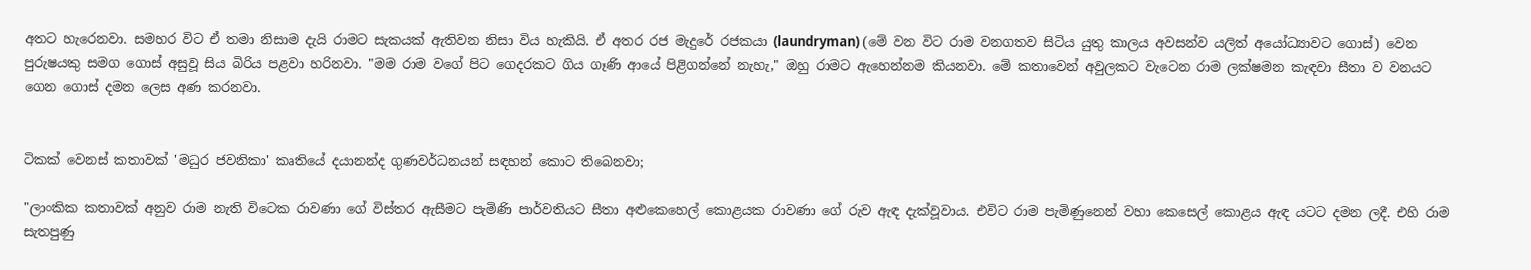අතට හැරෙනවා. සමහර විට ඒ තමා නිසාම දැයි රාමට සැකයක් ඇතිවන නිසා විය හැකියි. ඒ අතර රජ මැදුරේ රජකයා (laundryman) (මේ වන විට රාම වනගතව සිටිය යුතු කාලය අවසන්ව යලිත් අයෝධ්‍යාවට ගොස්) වෙන පුරුෂයකු සමග ගොස් අසුවූ සිය බිරිය පළවා හරිනවා. "මම රාම වගේ පිට ගෙදරකට ගිය ගෑණි ආයේ පිළිගන්නේ නැහැ," ඔහු රාමට ඇහෙන්නම කියනවා. මේ කතාවෙන් අවුලකට වැටෙන රාම ලක්ෂමන කැඳවා සීතා ව වනයට ගෙන ගොස් දමන ලෙස අණ කරනවා.


ටිකක් වෙනස් කතාවක් 'මධුර ජවනිකා' කෘතියේ දයානන්ද ගුණවර්ධනයන් සඳහන් කොට තිබෙනවා;

"ලාංකික කතාවක් අනුව රාම නැති විටෙක රාවණා ගේ විස්තර ඇසීමට පැමිණි පාර්වතියට සීතා අළුකෙහෙල් කොළයක රාවණා ගේ රුව ඇඳ දැක්වූවාය. එවිට රාම පැමිණුනෙන් වහා කෙසෙල් කොළය ඇඳ යටට දමන ලදී. එහි රාම සැතපුණු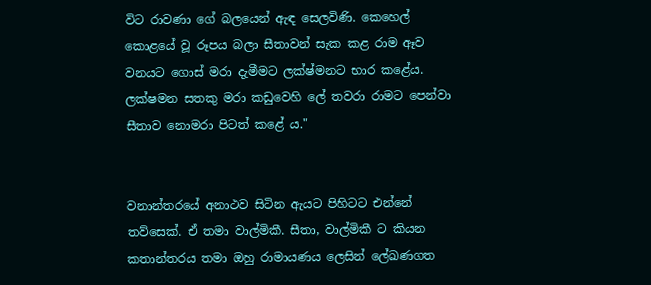විට රාවණා ගේ බලයෙන් ඇඳ සෙලවිණි. කෙහෙල් කොළයේ වූ රූපය බලා සීතාවන් සැක කළ රාම ඈව වනයට ගොස් මරා දැමීමට ලක්ෂ්මනට භාර කළේය. ලක්ෂමන සතකු මරා කඩුවෙහි ලේ තවරා රාමට පෙන්වා සීතාව නොමරා පිටත් කළේ ය."


වනාන්තරයේ අනාථව සිටින ඇයට පිහිටට එන්නේ තව්සෙක්. ඒ තමා වාල්මිකී. සීතා, වාල්මිකී ට කියන කතාන්තරය තමා ඔහු රාමායණය ලෙසින් ලේඛණගත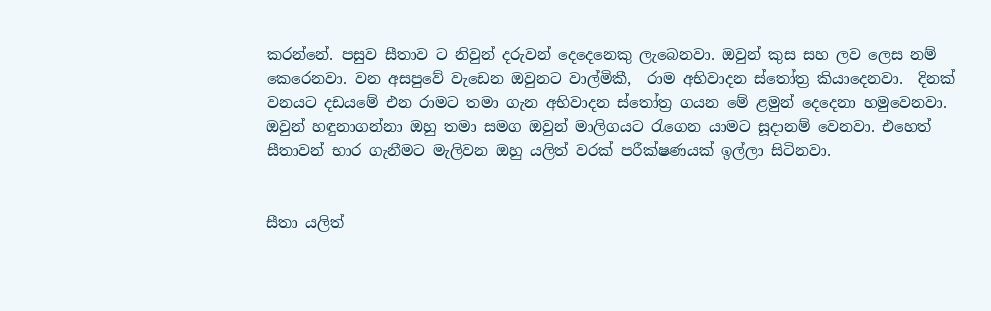කරන්නේ. පසුව සීතාව ට නිවුන් දරුවන් දෙදෙනෙකු ලැබෙනවා. ඔවුන් කුස සහ ලව ලෙස නම් කෙරෙනවා. වන අසපුවේ වැඩෙන ඔවුනට වාල්මිකී,  රාම අභිවාදන ස්තෝත්‍ර කියාදෙනවා.  දිනක් වනයට දඩයමේ එන රාමට තමා ගැන අභිවාදන ස්තෝත්‍ර ගයන මේ ළමුන් දෙදෙනා හමුවෙනවා. ඔවුන් හඳුනාගන්නා ඔහු තමා සමග ඔවුන් මාලිගයට රැගෙන යාමට සූදානම් වෙනවා. එහෙත් සීතාවන් භාර ගැනීමට මැලිවන ඔහු යලිත් වරක් පරීක්ෂණයක් ඉල්ලා සිටිනවා.


සීතා යලිත්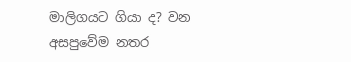මාලිගයට ගියා ද? වන අසපුවේම නතර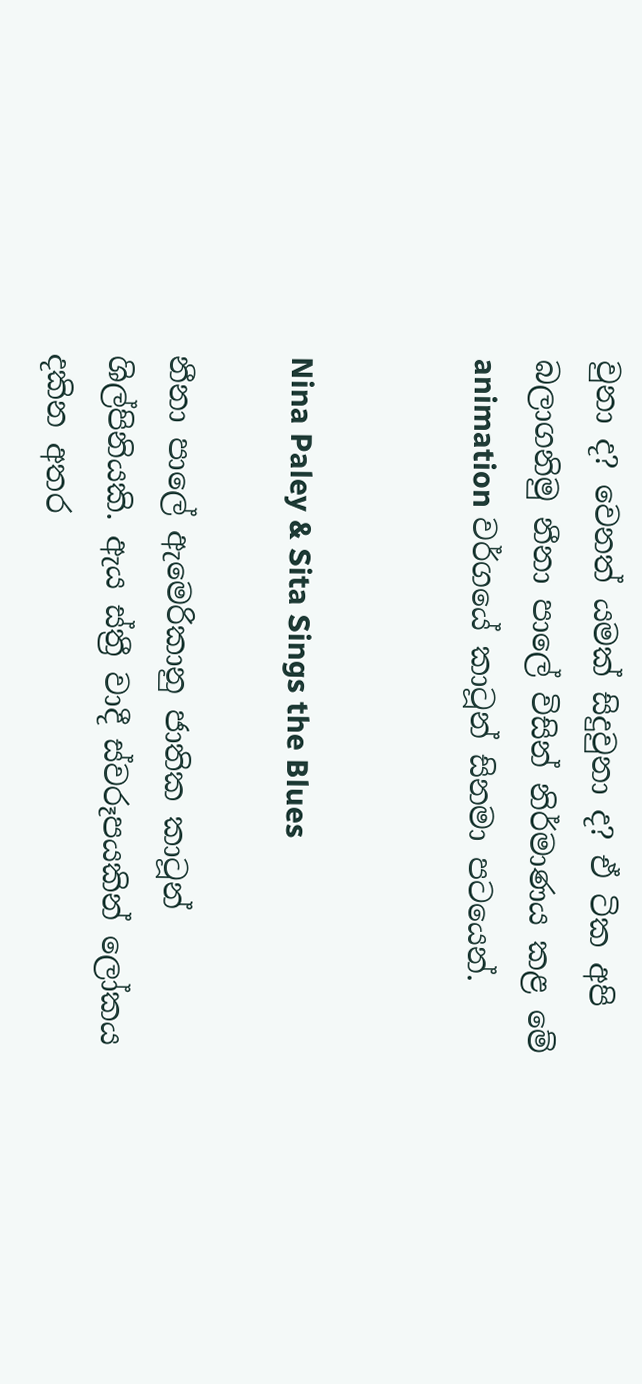වුනා ද? වෙනත් යමක් සිදුවුනා ද? ඒ ටික අපි බලාගනිමු නීනා පාලේ විසින් නිර්මාණය කළ මේ animation වර්ගයේ කාටූන් සිනමා පටයෙන්.


Nina Paley & Sita Sings the Blues

නීනා පාලේ ඇමෙරිකානු ජාතික කාටූන් ශිල්පිනියකි. ඇය ස්ත්‍රී වාදී ස්වරූපයකින් ලෝකය දකින අතර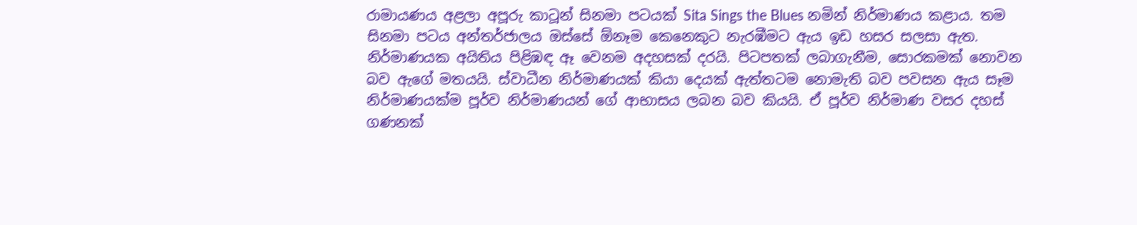රාමායණය අළලා අපූරු කාටූන් සිනමා පටයක් Sita Sings the Blues නමින් නිර්මාණය කළාය. තම සිනමා පටය අන්තර්ජාලය ඔස්සේ ඕනෑම කෙනෙකුට නැරඹීමට ඇය ඉඩ හසර සලසා ඇත. නිර්මාණයක අයිතිය පිළිඹඳ ඈ වෙනම අදහසක් දරයි. පිටපතක් ලබාගැනීම, සොරකමක් නොවන බව ඇගේ මතයයි. ස්වාධීන නිර්මාණයක් කියා දෙයක් ඇත්තටම නොමැති බව පවසන ඇය සෑම නිර්මාණයක්ම පූර්ව නිර්මාණයන් ගේ ආභාසය ලබන බව කියයි. ඒ පූර්ව නිර්මාණ වසර දහස් ගණනක්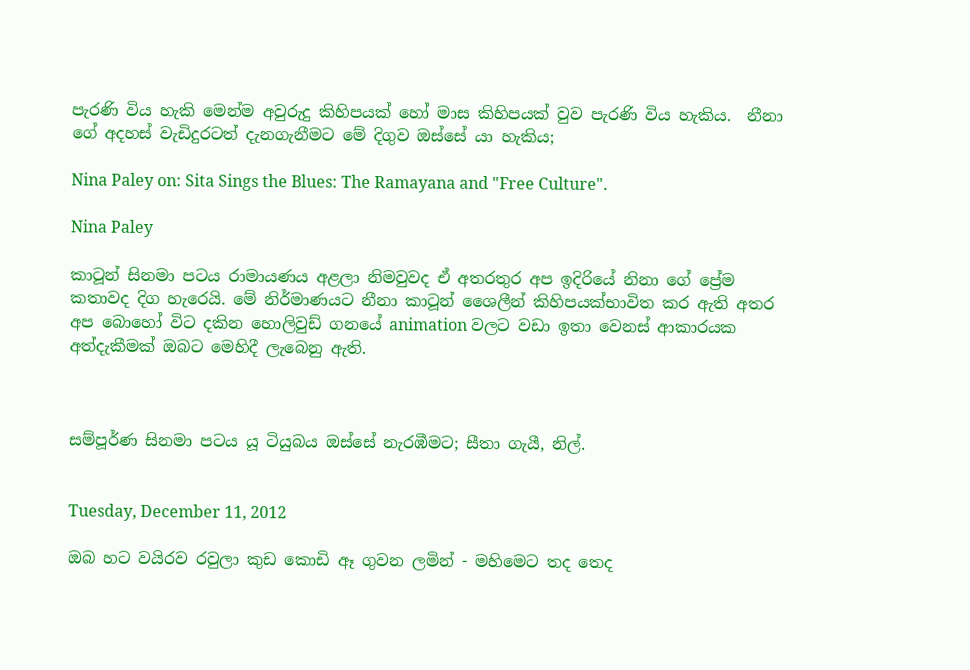පැරණි විය හැකි මෙන්ම අවුරුදු කිහිපයක් හෝ මාස කිහිපයක් වුව පැරණි විය හැකිය.  නීනා ගේ අදහස් වැඩිදුරටත් දැනගැනීමට මේ දිගුව ඔස්සේ යා හැකිය;

Nina Paley on: Sita Sings the Blues: The Ramayana and "Free Culture".

Nina Paley

කාටූන් සිනමා පටය රාමායණය අළලා නිමවුවද ඒ අතරතුර අප ඉදිරියේ නිනා ගේ ප්‍රේම කතාවද දිග හැරෙයි. මේ නිර්මාණයට නීනා කාටූන් ශෛලීන් කිහිපයක්භාවිත කර ඇති අතර අප බොහෝ විට දකින හොලිවුඩ් ගනයේ animation වලට වඩා ඉතා වෙනස් ආකාරයක අත්දැකීමක් ඔබට මෙහිදී ලැබෙනු ඇති.



සම්පූර්ණ සිනමා පටය යූ ටියුබය ඔස්සේ නැරඹීමට; සීතා ගැයී, නිල්.


Tuesday, December 11, 2012

ඔබ හට වයිරව රවුලා කුඩ කොඩි ඈ ගුවන ලමින් - මහිමෙට තද තෙද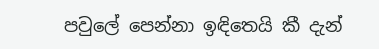පවුලේ පෙන්නා ඉඳිතෙයි කී දැන්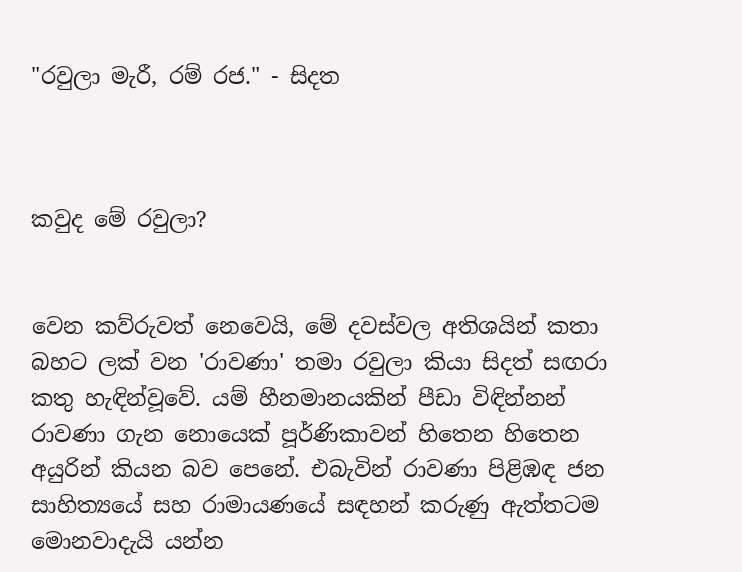"රවුලා මැරී, රම් රජ." - සිදත



කවුද මේ රවුලා?


වෙන කව්රුවත් නෙවෙයි, මේ දවස්වල අතිශයින් කතා බහට ලක් වන 'රාවණා' තමා රවුලා කියා සිදත් සඟරා කතු හැඳින්වූවේ. යම් හීනමානයකින් පීඩා විඳින්නන් රාවණා ගැන නොයෙක් පූර්ණිකාවන් හිතෙන හිතෙන අයුරින් කියන බව පෙනේ. එබැවින් රාවණා පිළිඹඳ ජන සාහිත්‍යයේ සහ රාමායණයේ සඳහන් කරුණු ඇත්තටම මොනවාදැයි යන්න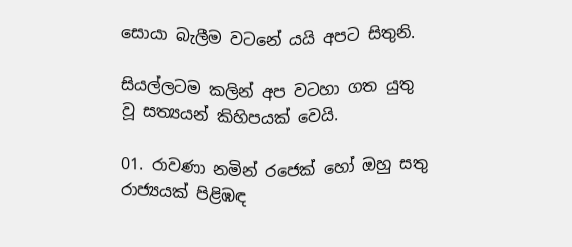සොයා බැලීම වටනේ යයි අපට සිතුනි.

සියල්ලටම කලින් අප වටහා ගත යුතු වූ සත්‍යයන් කිහිපයක් වෙයි.

01. රාවණා නමින් රජෙක් හෝ ඔහු සතු රාජ්‍යයක් පිළිඹඳ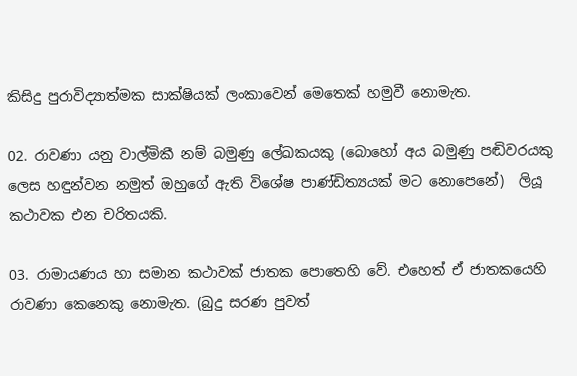කිසිදු පුරාවිද්‍යාත්මක සාක්ෂියක් ලංකාවෙන් මෙතෙක් හමුවී නොමැත.

02. රාවණා යනු වාල්මිකී නම් බමුණු ලේඛකයකු (බොහෝ අය බමුණු පඬිවරයකු ලෙස හඳුන්වන නමුත් ඔහුගේ ඇති විශේෂ පාණ්ඩිත්‍යයක් මට නොපෙනේ)  ලියූ කථාවක එන චරිතයකි.

03. රාමායණය හා සමාන කථාවක් ජාතක පොතෙහි වේ. එහෙත් ඒ ජාතකයෙහි රාවණා කෙනෙකු නොමැත. (බුදු සරණ පුවත්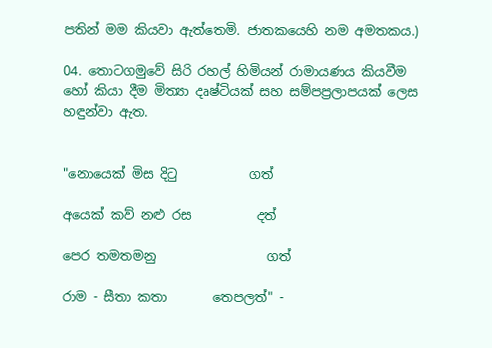පතින් මම කියවා ඇත්තෙමි. ජාතකයෙහි නම අමතකය.)

04. තොටගමුවේ සිරි රහල් හිමියන් රාමායණය කියවීම හෝ කියා දීම මිත්‍යා දෘෂ්ටියක් සහ සම්පප්‍රලාපයක් ලෙස හඳුන්වා ඇත.


"නොයෙක්‌ මිස දිටු           ගත්

අයෙක්‌ කව් නළු රස          දත්

පෙර තමතමනු                 ගත්

රාම - සීතා කතා       තෙපලත්" -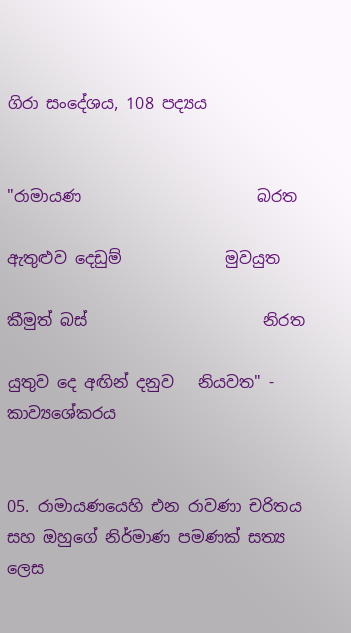ගිරා සංදේශය, 108 පද්‍යය


"රාමායණ                      බරත

ඇතුළුව දෙඩුම්             මුවයුත

කීමුත් බස්‌                      නිරත

යුතුව දෙ අඟින් දනුව   නියවත" - කාව්‍යශේකරය


05. රාමායණයෙහි එන රාවණා චරිතය සහ ඔහුගේ නිර්මාණ පමණක් සත්‍ය ලෙස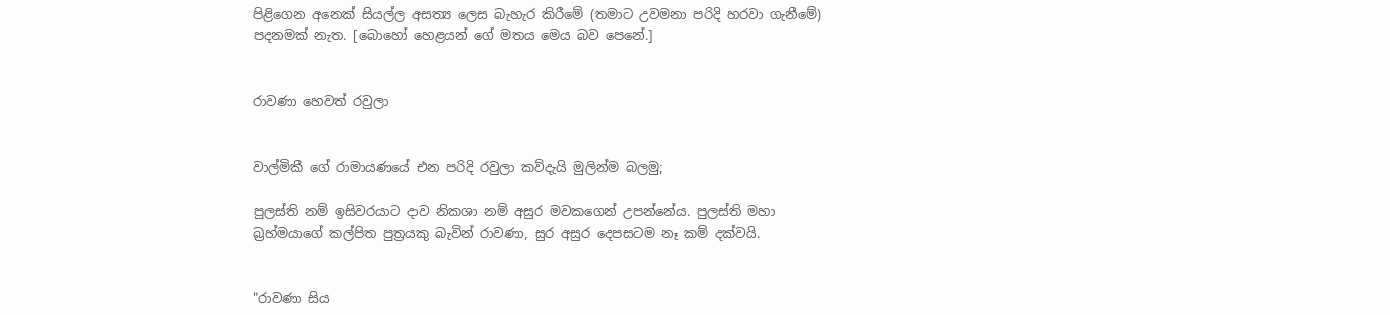පිළිගෙන අනෙක් සියල්ල අසත්‍ය ලෙස බැහැර කිරීමේ (තමාට උවමනා පරිදි හරවා ගැනීමේ) පදනමක් නැත. [බොහෝ හෙළයන් ගේ මතය මෙය බව පෙනේ.]


රාවණා හෙවත් රවුලා


වාල්මිකී ගේ රාමායණයේ එන පරිදි රවුලා කව්දැයි මුලින්ම බලමු;

පුලස්ති නම් ඉසිවරයාට දාව නිකශා නම් අසුර මවකගෙන් උපන්නේය. පුලස්ති මහා බ්‍රහ්මයාගේ කල්පිත පුත්‍රයකු බැවින් රාවණා, සුර අසුර දෙපසටම නෑ කම් දක්වයි.


"රාවණා සිය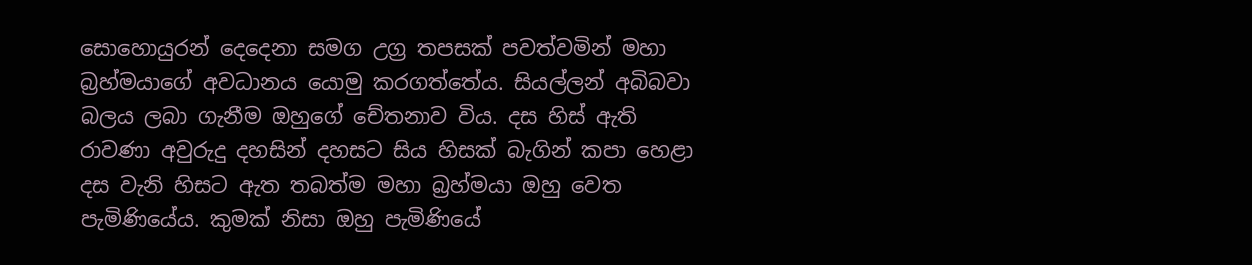සොහොයුරන් දෙදෙනා සමග උග්‍ර තපසක් පවත්වමින් මහා බ්‍රහ්මයාගේ අවධානය යොමු කරගත්තේය. සියල්ලන් අබිබවා බලය ලබා ගැනීම ඔහුගේ චේතනාව විය. දස හිස් ඇති රාවණා අවුරුදු දහසින් දහසට සිය හිසක් බැගින් කපා හෙළා දස වැනි හිසට ඇත තබත්ම මහා බ්‍රහ්මයා ඔහු වෙත පැමිණියේය. කුමක් නිසා ඔහු පැමිණියේ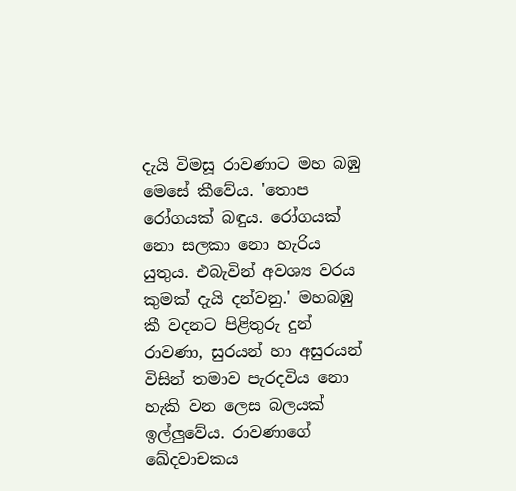දැයි විමසූ රාවණාට මහ බඹු මෙසේ කීවේය. 'තොප රෝගයක් බඳුය. රෝගයක් නො සලකා නො හැරිය යුතුය. එබැවින් අවශ්‍ය වරය කුමක් දැයි දන්වනු.' මහබඹු කී වදනට පිළිතුරු දුන් රාවණා, සුරයන් හා අසුරයන් විසින් තමාව පැරදවිය නො හැකි වන ලෙස බලයක් ඉල්ලුවේය. රාවණාගේ ඛේදවාචකය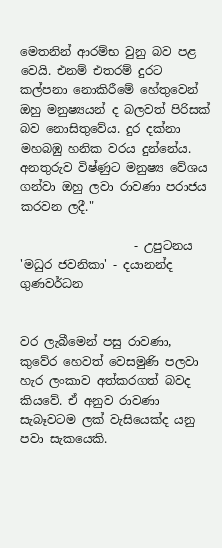මෙතනින් ආරම්භ වුනු බව පළ වෙයි. එනම් එතරම් දුරට කල්පනා නොකිරීමේ හේතුවෙන් ඔහු මනුෂ්‍යයන් ද බලවත් පිරිසක් බව නොසිතුවේය. දුර දක්නා මහබඹු හනික වරය දුන්නේය. අනතුරුව විෂ්ණුට මනුෂ්‍ය වේශය ගන්වා ඔහු ලවා රාවණා පරාජය කරවන ලදී."

                   - උපුටනය 'මධුර ජවනිකා' - දයානන්ද ගුණවර්ධන


වර ලැබීමෙන් පසු රාවණා, කුවේර හෙවත් වෙසමුණි පලවා හැර ලංකාව අත්කරගත් බවද කියවේ. ඒ අනුව රාවණා සැබෑවටම ලක් වැසියෙක්ද යනු පවා සැකයෙකි.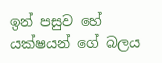ඉන් පසුව හේ යක්ෂයන් ගේ බලය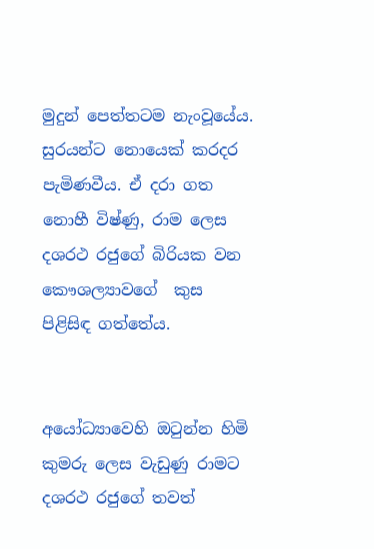මුදුන් පෙත්තටම නැංවූයේය. සුරයන්ට නොයෙක් කරදර පැමිණවීය. ඒ දරා ගත නොහී විෂ්ණු, රාම ලෙස දශරථ රජුගේ බිරියක වන කෞශල්‍යාවගේ  කුස පිළිසිඳ ගත්තේය.


අයෝධ්‍යාවෙහි ඔටුන්න හිමි කුමරු ලෙස වැඩුණු රාමට දශරථ රජුගේ තවත්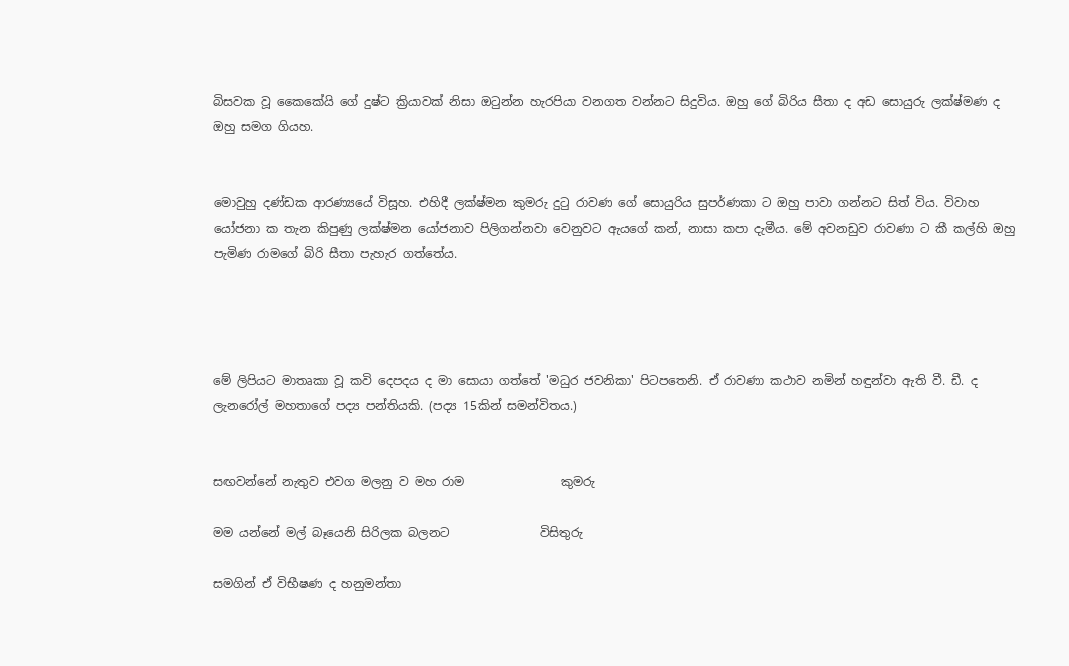බිසවක වූ කෛකේයි ගේ දුෂ්ට ක්‍රියාවක් නිසා ඔටුන්න හැරපියා වනගත වන්නට සිදුවිය. ඔහු ගේ බිරිය සීතා ද අඩ සොයුරු ලක්ෂ්මණ ද ඔහු සමග ගියහ.


මොවුහු දණ්ඩක ආරණ්‍යයේ විසූහ. එහිදී ලක්ෂ්මන කුමරු දුටු රාවණ ගේ සොයුරිය සුපර්ණකා ට ඔහු පාවා ගන්නට සිත් විය. විවාහ යෝජනා ක තැන කිපුණු ලක්ෂ්මන යෝජනාව පිලිගන්නවා වෙනුවට ඇයගේ කන්, නාසා කපා දැමීය. මේ අවනඩුව රාවණා ට කී කල්හි ඔහු පැමිණ රාමගේ බිරි සීතා පැහැර ගත්තේය.




මේ ලිපියට මාතෘකා වූ කවි දෙපදය ද මා සොයා ගත්තේ 'මධුර ජවනිකා' පිටපතෙනි. ඒ රාවණා කථාව නමින් හඳුන්වා ඇති වී. ඩී. ද ලැනරෝල් මහතාගේ පද්‍ය පන්තියකි. (පද්‍ය 15කින් සමන්විතය.)


සඟවන්නේ නැතුව එවග මලනු ව මහ රාම                කුමරු

මම යන්නේ මල් බෑයෙනි සිරිලක බලනට               විසිතුරු

සමගින් ඒ විභීෂණ ද හනුමන්තා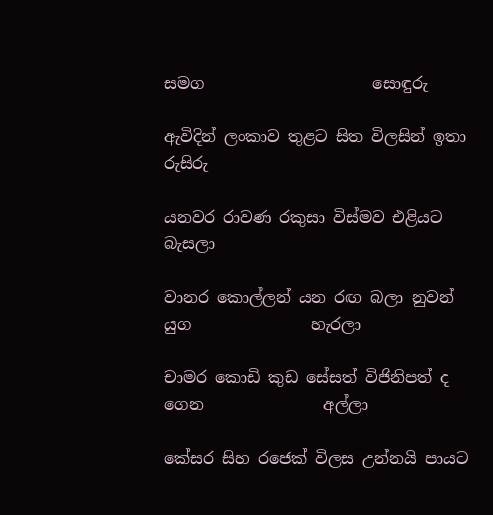සමග                     සොඳුරු

ඇවිදින් ලංකාව තුළට සිත විලසින් ඉතා                    රුසිරු

යනවර රාවණ රකුසා විස්මව එළියට                        බැසලා

වානර කොල්ලන් යන රඟ බලා නුවන් යුග               හැරලා

චාමර කොඩි කුඩ සේසත් විජිනිපත් ද ගෙන               අල්ලා

කේසර සිහ රජෙක් විලස උන්නයි පායට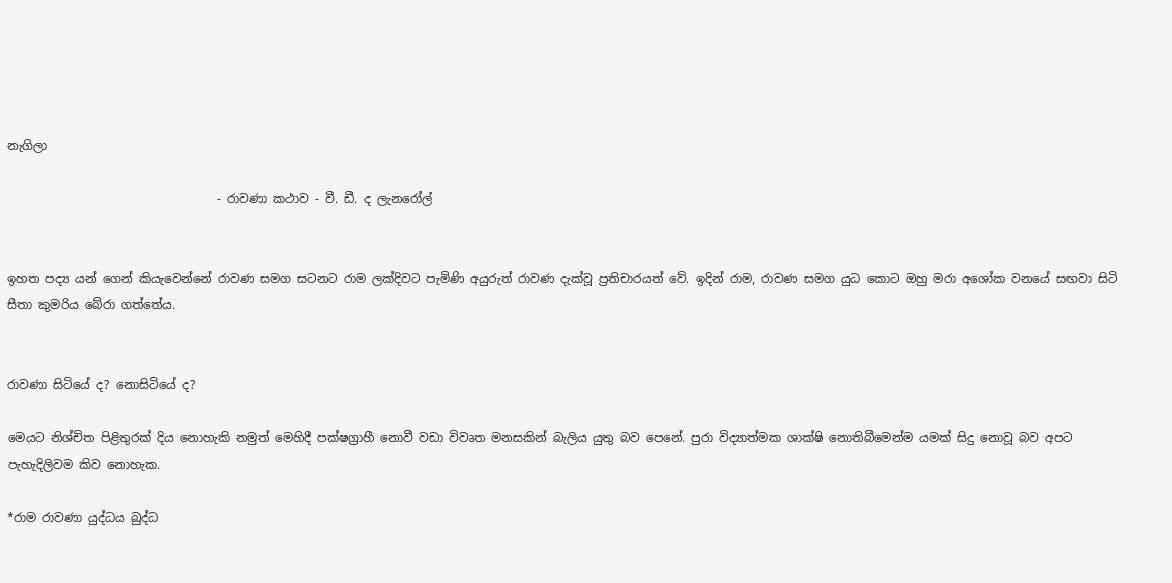නැගිලා

                                   - රාවණා කථාව - වී. ඩී. ද ලැනරෝල්


ඉහත පද්‍ය යන් ගෙන් කියැවෙන්නේ රාවණ සමග සටනට රාම ලක්දිවට පැමිණි අයුරුත් රාවණ දැක්වූ ප්‍රතිචාරයත් වේ. ඉදින් රාම, රාවණ සමග යුධ කොට ඔහු මරා අශෝක වනයේ සඟවා සිටි සීතා කුමරිය බේරා ගත්තේය.


රාවණා සිටියේ ද? නොසිටියේ ද?

මෙයට නිශ්චිත පිළිතුරක් දිය නොහැකි නමුත් මෙහිදී පක්ෂග්‍රාහී නොවී වඩා විවෘත මනසකින් බැලිය යුතු බව පෙනේ. පුරා විද්‍යාත්මක ශාක්ෂි නොතිබීමෙන්ම යමක් සිදු නොවූ බව අපට පැහැදිලිවම කිව නොහැක.

*රාම රාවණා යුද්ධය බුද්ධ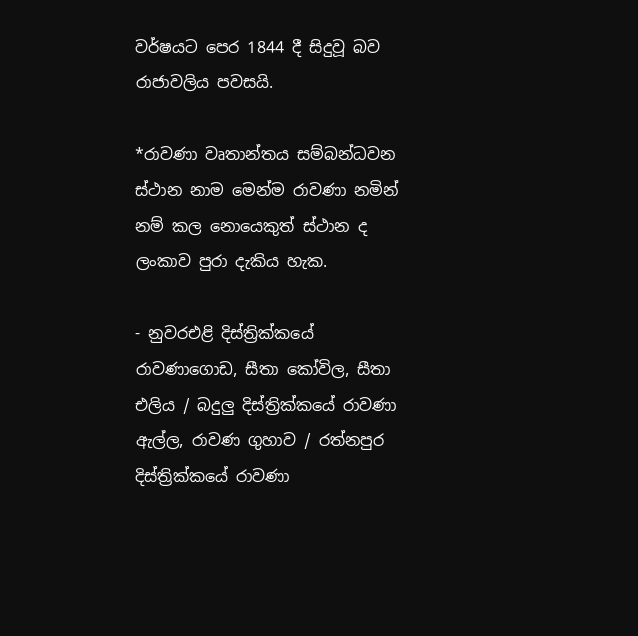වර්ෂයට පෙර 1844 දී සිදුවූ බව රාජාවලිය පවසයි.

*රාවණා වෘතාන්තය සම්බන්ධවන ස්ථාන නාම මෙන්ම රාවණා නමින් නම් කල නොයෙකුත් ස්ථාන ද ලංකාව පුරා දැකිය හැක.

- නුවරඑළි දිස්ත්‍රික්කයේ රාවණාගොඩ, සීතා කෝවිල, සීතා එලිය / බදුලු දිස්ත්‍රික්කයේ රාවණා ඇල්ල, රාවණ ගුහාව / රත්නපුර දිස්ත්‍රික්කයේ රාවණා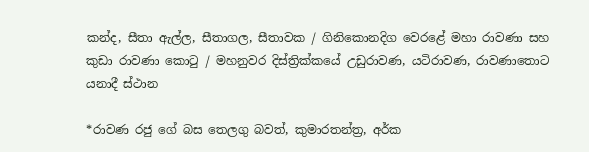කන්ද, සීතා ඇල්ල, සීතාගල, සීතාවක / ගිනිකොනදිග වෙරළේ මහා රාවණා සහ කුඩා රාවණා කොටු / මහනුවර දිස්ත්‍රික්කයේ උඩුරාවණ, යටිරාවණ, රාවණාතොට යනාදී ස්ථාන

*රාවණ රජු ගේ බස තෙලගු බවත්, කුමාරතන්ත්‍ර, අර්ක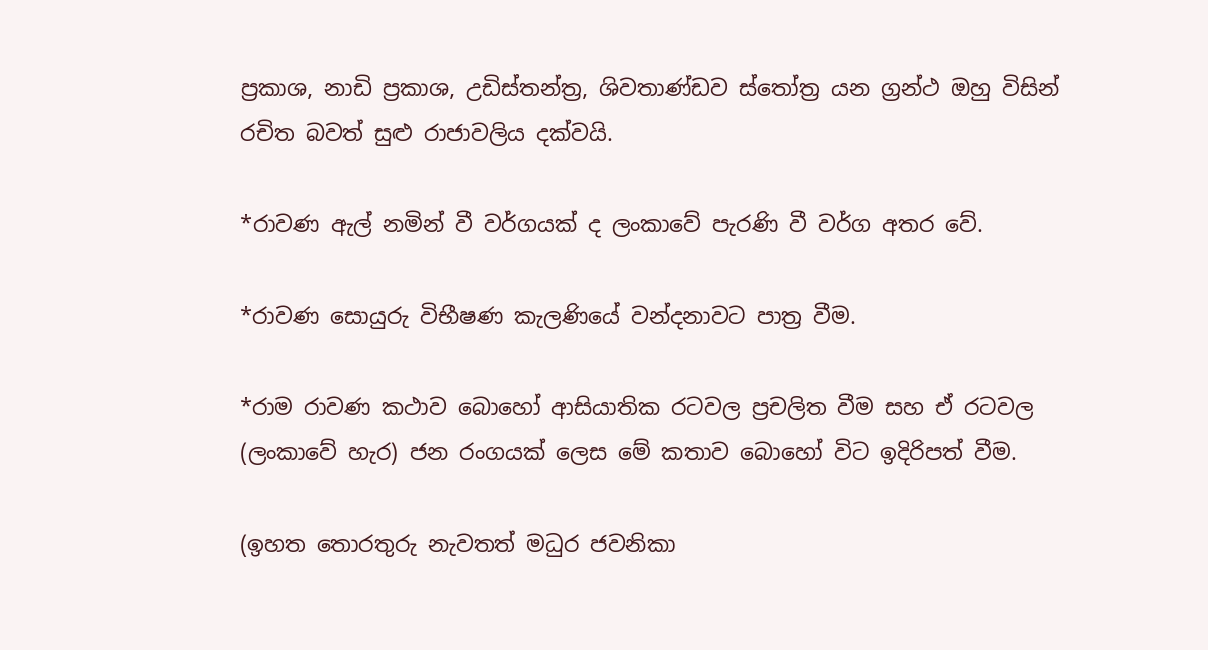ප්‍රකාශ, නාඩි ප්‍රකාශ, උඩිස්තන්ත්‍ර, ශිවතාණ්ඩව ස්තෝත්‍ර යන ග්‍රන්ථ ඔහු විසින් රචිත බවත් සුළු රාජාවලිය දක්වයි.

*රාවණ ඇල් නමින් වී වර්ගයක් ද ලංකාවේ පැරණි වී වර්ග අතර වේ.

*රාවණ සොයුරු විභීෂණ කැලණියේ වන්දනාවට පාත්‍ර වීම.

*රාම රාවණ කථාව බොහෝ ආසියාතික රටවල ප්‍රචලිත වීම සහ ඒ රටවල (ලංකාවේ හැර) ජන රංගයක් ලෙස මේ කතාව බොහෝ විට ඉදිරිපත් වීම.

(ඉහත තොරතුරු නැවතත් මධුර ජවනිකා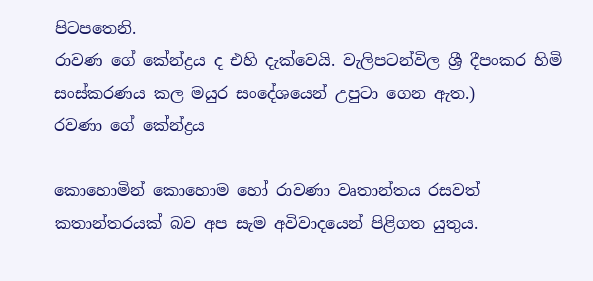පිටපතෙනි.
රාවණ ගේ කේන්ද්‍රය ද එහි දැක්වෙයි. වැලිපටන්විල ශ්‍රී දීපංකර හිමි සංස්කරණය කල මයුර සංදේශයෙන් උපුටා ගෙන ඇත.)
රවණා ගේ කේන්ද්‍රය

කොහොමින් කොහොම හෝ රාවණා වෘතාන්තය රසවත් කතාන්තරයක් බව අප සැම අවිවාදයෙන් පිළිගත යුතුය.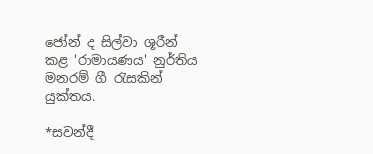ජෝන් ද සිල්වා ශූරීන් කළ 'රාමායණය' නුර්තිය මනරම් ගී රැසකින් යුක්තය.

*සවන්දී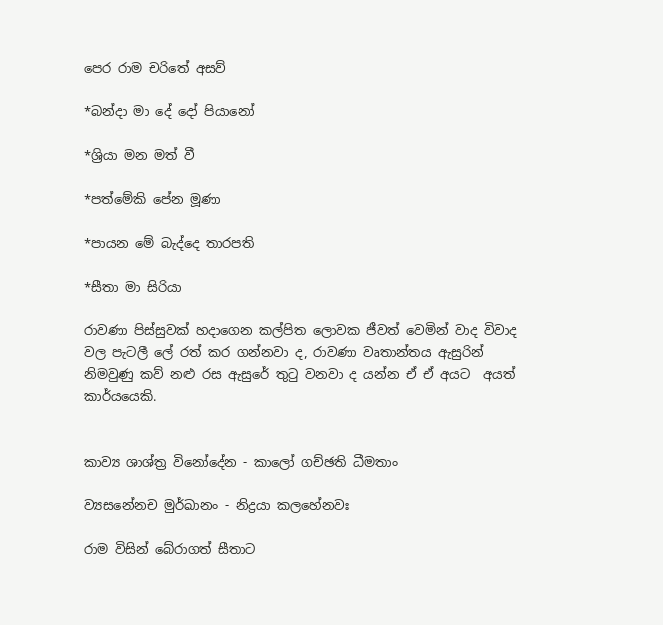පෙර රාම චරිතේ අසව්

*බන්දා මා දේ දෝ පියානෝ

*ශ්‍රියා මන මත් වී

*පත්මේකි පේන මූණා

*පායන මේ බැද්දෙ තාරපති

*සීතා මා සිරියා

රාවණා පිස්සුවක් හදාගෙන කල්පිත ලොවක ජීවත් වෙමින් වාද විවාද වල පැටලී ලේ රත් කර ගන්නවා ද, රාවණා වෘතාන්තය ඇසුරින් නිමවුණු කව් නළු රස ඇසුරේ තුටු වනවා ද යන්න ඒ ඒ අයට  අයත් කාර්යයෙකි.


කාව්‍ය ශාශ්ත්‍ර විනෝදේන - කාලෝ ගච්ඡති ධීමතාං

ව්‍යසනේනච මුර්ඛානං - නිද්‍රයා කලහේනවඃ

රාම විසින් බේරාගත් සීතාට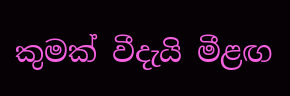කුමක් වීදැයි මීළඟ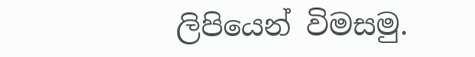ලිපියෙන් විමසමු.